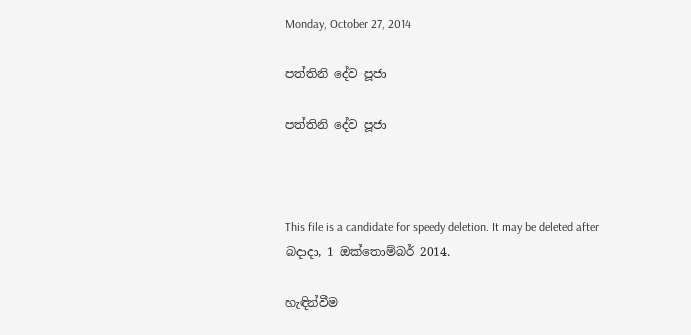Monday, October 27, 2014

පත්තිනි දේව පූජා

පත්තිනි දේව පූජා



This file is a candidate for speedy deletion. It may be deleted after බදාදා, 1 ඔක්තොම්බර් 2014.

හැඳින්වීම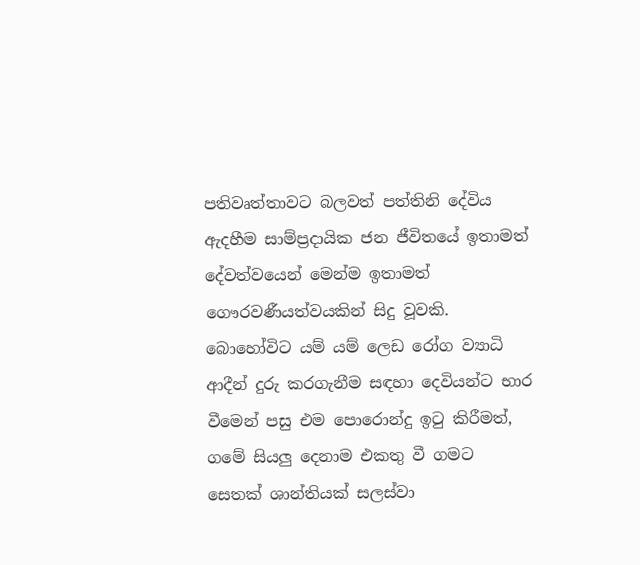පතිවෘත්තාවට බලවත් පත්තිනි දේවිය ඇදහීම සාම්ප්‍රදායික ජන ජීවිතයේ ඉතාමත් දේවත්වයෙන් මෙන්ම ඉතාමත් ගෞරවණීයත්වයකින් සිදු වූවකි. බොහෝවිට යම් යම් ලෙඩ රෝග ව්‍යාධි ආදීන් දුරු කරගැනීම සඳහා දෙවියන්ට භාර වීමෙන් පසු එම පොරොන්දු ඉටු කිරීමත්, ගමේ සියලු දෙනාම එකතු වී ගමට සෙතක් ශාන්තියක් සලස්වා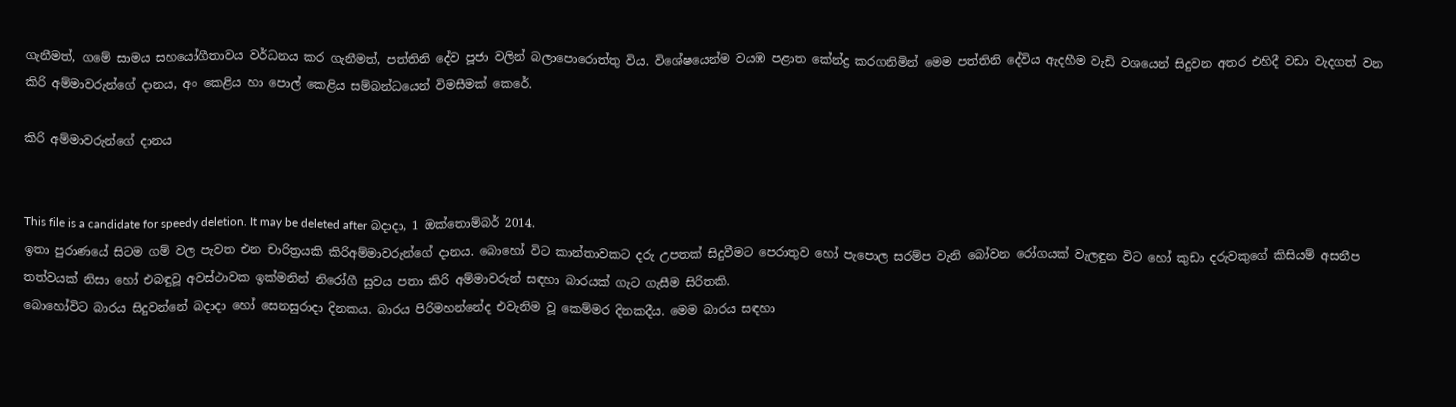ගැනීමත්, ගමේ සාමය සහයෝගීතාවය වර්ධනය කර ගැනීමත්, පත්තිනි දේව පූජා වලින් බලාපොරොත්තු විය. විශේෂයෙන්ම වයඹ පළාත කේන්ද්‍ර කරගනිමින් මෙම පත්තිනි දේවිය ඇදහීම වැඩි වශයෙන් සිදුවන අතර එහිදී වඩා වැදගත් වන කිරි අම්මාවරුන්ගේ දානය, අං කෙළිය හා පොල් කෙළිය සම්බන්ධයෙන් විමසීමක් කෙරේ.

කිරි අම්මාවරුන්ගේ දානය


This file is a candidate for speedy deletion. It may be deleted after බදාදා, 1 ඔක්තොම්බර් 2014.
ඉතා පුරාණයේ සිටම ගම් වල පැවත එන චාරිත්‍රයකි කිරිඅම්මාවරුන්ගේ දානය. බොහෝ විට කාන්තාවකට දරු උපතක් සිදුවීමට පෙරාතුව හෝ පැපොල සරම්ප වැනි බෝවන රෝගයක් වැලඳුන විට හෝ කුඩා දරුවකුගේ කිසියම් අසනීප තත්වයක් නිසා හෝ එබඳුවූ අවස්ථාවක ඉක්මනින් නිරෝගී සුවය පතා කිරි අම්මාවරුන් සඳහා බාරයක් ගැට ගැසීම සිරිතකි.
බොහෝවිට බාරය සිදුවන්නේ බදාදා හෝ සෙනසුරාදා දිනකය. බාරය පිරිමහන්නේද එවැනිම වූ කෙම්මර දිනකදීය. මෙම බාරය සඳහා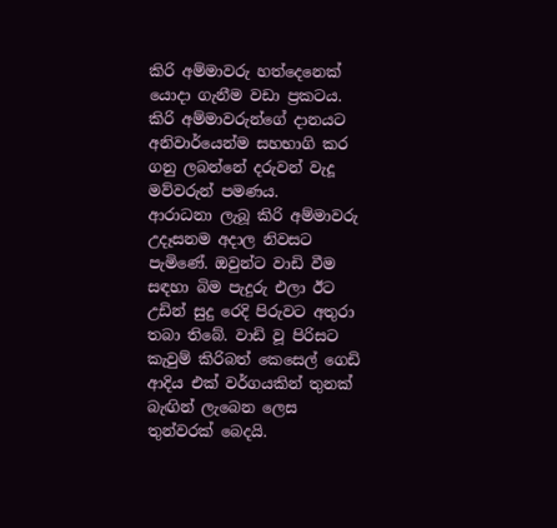කිරි අම්මාවරු හත්දෙනෙක් යොදා ගැනීම වඩා ප්‍රකටය. කිරි අම්මාවරුන්ගේ දානයට අනිවාර්යෙන්ම සහභාගි කර ගනු ලබන්නේ දරුවන් වැදූ මව්වරුන් පමණය.
ආරාධනා ලැබූ කිරි අම්මාවරු උදෑසනම අදාල නිවසට පැමිණේ. ඔවුන්ට වාඩි වීම සඳහා බිම පැදුරු එලා ඊට උඩින් සුදු රෙදි පිරුවට අතුරා තබා තිබේ. වාඩි වූ පිරිසට කැවුම් කිරිබත් කෙසෙල් ගෙඩි ආදිය එක් වර්ගයකින් තුනක් බැඟින් ලැබෙන ලෙස තුන්වරක් බෙදයි.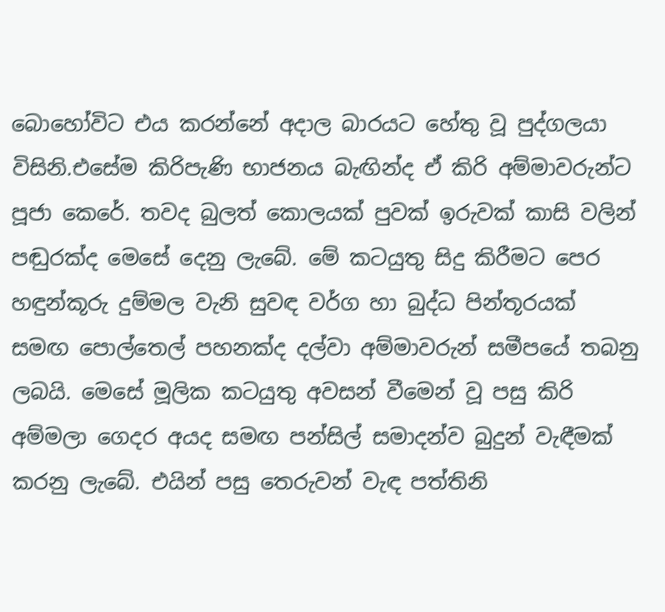බොහෝවිට එය කරන්නේ අදාල බාරයට හේතු වූ පුද්ගලයා විසිනි.එසේම කිරිපැණි භාජනය බැඟින්ද ඒ කිරි අම්මාවරුන්ට පූජා කෙරේ. තවද බුලත් කොලයක් පුවක් ඉරුවක් කාසි වලින් පඬුරක්ද මෙසේ දෙනු ලැබේ. මේ කටයුතු සිදු කිරීමට පෙර හඳුන්කූරු දුම්මල වැනි සුවඳ වර්ග හා බුද්ධ පින්තූරයක් සමඟ පොල්තෙල් පහනක්ද දල්වා අම්මාවරුන් සමීපයේ තබනු ලබයි. මෙසේ මූලික කටයුතු අවසන් වීමෙන් වූ පසු කිරි අම්මලා ගෙදර අයද සමඟ පන්සිල් සමාදන්ව බුදුන් වැඳීමක් කරනු ලැබේ. එයින් පසු තෙරුවන් වැඳ පත්තිනි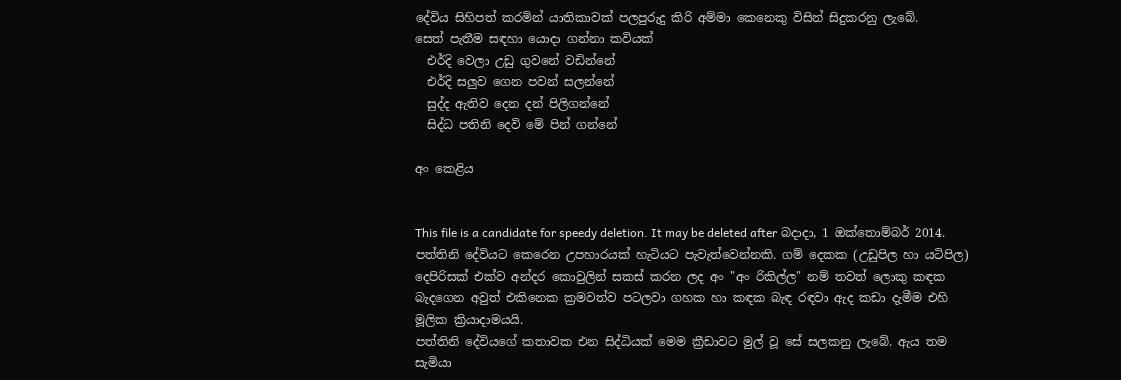දේවිය සිහිපත් කරමින් යාතිකාවක් පලපුරුදු කිරි අම්මා කෙනෙකු විසින් සිදුකරනු ලැබේ.
සෙත් පැතීම සඳහා යොදා ගන්නා කවියක්
  එර්දි වෙලා උඩු ගුවනේ වඩින්නේ
  එර්දි සලුව ගෙන පවන් සලන්නේ
  සුද්ද ඇතිව දෙන දන් පිලිගන්නේ
  සිද්ධ පතිනි දෙවි මේ පින් ගන්නේ

අං කෙළිය


This file is a candidate for speedy deletion. It may be deleted after බදාදා, 1 ඔක්තොම්බර් 2014.
පත්තිනි දේවියට කෙරෙන උපහාරයක් හැටියට පැවැත්වෙන්නකි. ගම් දෙකක (උඩුපිල හා යටිපිල) දෙපිරිසක් එක්ව අන්දර කොවුලින් සකස් කරන ලද අං "අං රිකිල්ල" නම් තවත් ලොකු කඳක බැදගෙන අවුත් එකිනෙක ක්‍රමවත්ව පටලවා ගහක හා කඳක බැඳ රඳවා ඇද කඩා දැමීම එහි මූලික ක්‍රියාදාමයයි.
පත්තිනි දේවියගේ කතාවක එන සිද්ධියක් මෙම ක්‍රීඩාවට මුල් වූ සේ සලකනු ලැබේ. ඇය තම සැමියා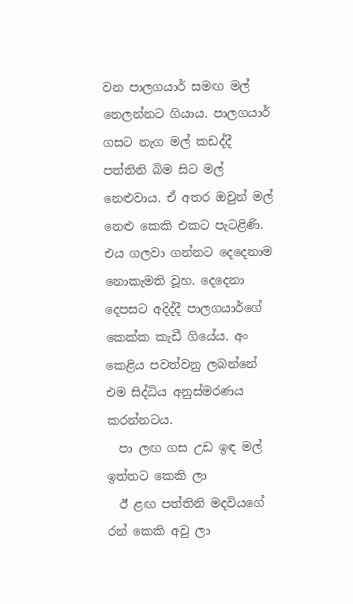වන පාලගයාර් සමඟ මල් නෙලන්නට ගියාය. පාලගයාර් ගසට නැග මල් කඩද්දී පත්තිනි බිම සිට මල් නෙළුවාය. ඒ අතර ඔවුන් මල් නෙළු කෙකි එකට පැටළිණි. එය ගලවා ගන්නට දෙදෙනාම නොකැමති වූහ. දෙදෙනා දෙපසට අදිද්දී පාලගයාර්ගේ කෙක්ක කැඩී ගියේය. අං කෙළිය පවත්වනු ලබන්නේ එම සිද්ධිය අනුස්මරණය කරන්නටය.
  පා ලඟ ගස උඩ ඉඳ මල් ඉත්තට කෙකි ලා
  ඊ ළඟ පත්තිනි මදවියගේ රන් කෙකි අවු ලා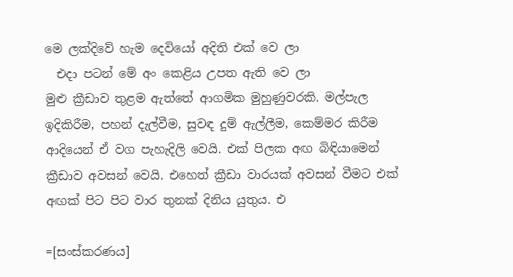මෙ ලක්දිවේ හැම දෙවියෝ අදිති එක් වෙ ලා
  එදා පටන් මේ අං කෙළිය උපත ඇති වෙ ලා
මුළු ක්‍රීඩාව තුළම ඇත්තේ ආගමික මුහුණුවරකි. මල්පැල ඉදිකිරීම, පහන් දැල්වීම, සුවඳ දුම් ඇල්ලීම, කෙම්මර කිරීම ආදියෙන් ඒ වග පැහැදිලි වෙයි. එක් පිලක අඟ බිඳියාමෙන් ක්‍රීඩාව අවසන් වෙයි. එහෙත් ක්‍රීඩා වාරයක් අවසන් වීමට එක් අඟක් පිට පිට වාර තුනක් දිනිය යුතුය. එ

=[සංස්කරණය]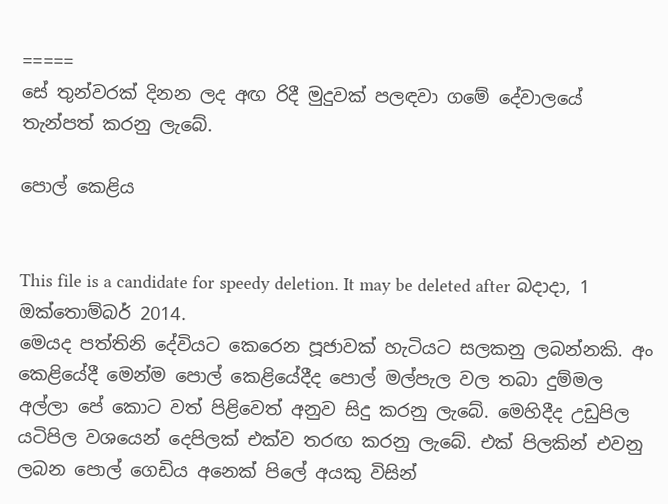=====
සේ තුන්වරක් දිනන ලද අඟ රිදී මුදුවක් පලඳවා ගමේ දේවාලයේ තැන්පත් කරනු ලැබේ.

පොල් කෙළිය


This file is a candidate for speedy deletion. It may be deleted after බදාදා, 1 ඔක්තොම්බර් 2014.
මෙයද පත්තිනි දේවියට කෙරෙන පූජාවක් හැටියට සලකනු ලබන්නකි. අං කෙළියේදී මෙන්ම පොල් කෙළියේදීද පොල් මල්පැල වල තබා දුම්මල අල්ලා පේ කොට වත් පිළිවෙත් අනුව සිදු කරනු ලැබේ. මෙහිදීද උඩුපිල යටිපිල වශයෙන් දෙපිලක් එක්ව තරඟ කරනු ලැබේ. එක් පිලකින් එවනු ලබන පොල් ගෙඩිය අනෙක් පිලේ අයකු විසින්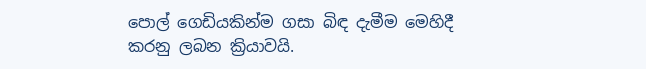පොල් ගෙඩියකින්ම ගසා බිඳ දැමීම මෙහිදී කරනු ලබන ක්‍රියාවයි.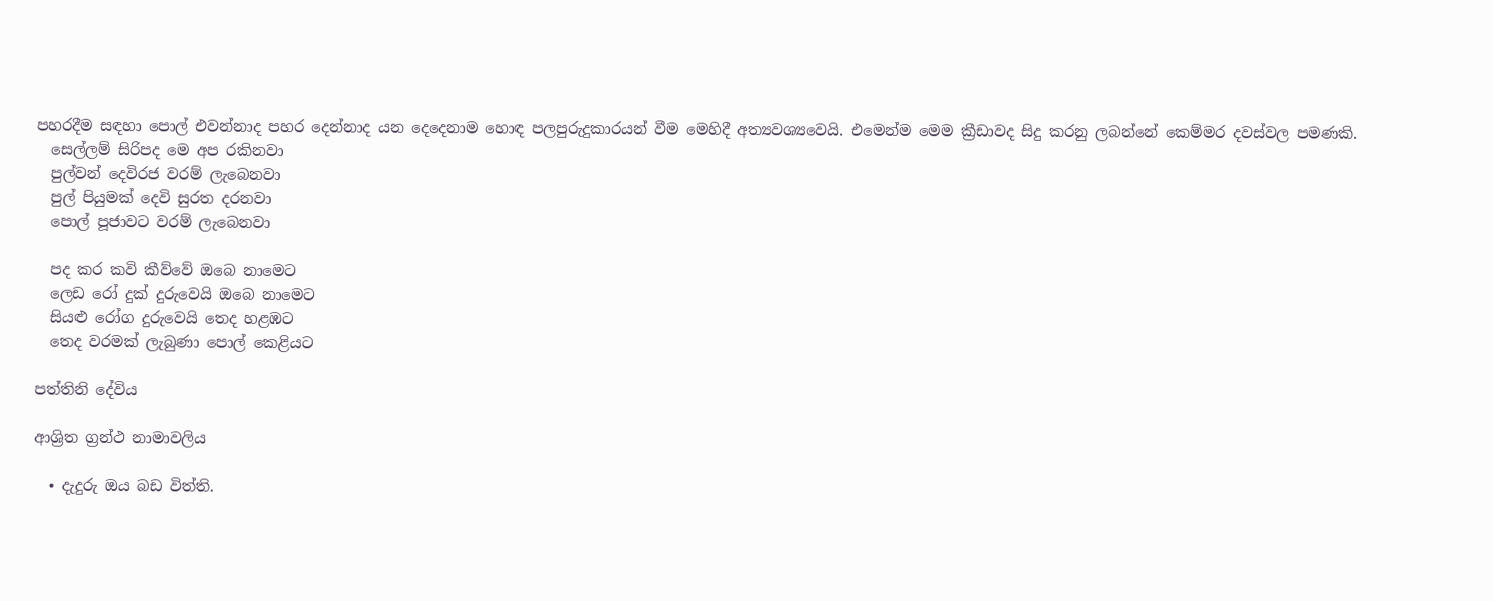පහරදීම සඳහා පොල් එවන්නාද පහර දෙන්නාද යන දෙදෙනාම හොඳ පලපුරුදුකාරයන් වීම මෙහිදී අත්‍යවශ්‍යවෙයි. එමෙන්ම මෙම ක්‍රීඩාවද සිදු කරනු ලබන්නේ කෙම්මර දවස්වල පමණකි.
  සෙල්ලම් සිරිපද මෙ අප රකිනවා
  පුල්වන් දෙවිරජ වරම් ලැබෙනවා
  පුල් පියුමක් දෙවි සුරත දරනවා
  පොල් පූජාවට වරම් ලැබෙනවා

  පද කර කවි කීව්වේ ඔබෙ නාමෙට
  ලෙඩ රෝ දුක් දුරුවෙයි ඔබෙ නාමෙට
  සියළු රෝග දුරුවෙයි තෙද හළඹට
  තෙද වරමක් ලැබුණා පොල් කෙළියට

පත්තිනි දේවිය

ආශ්‍රිත ග්‍රන්ථ නාමාවලිය

  • දැදුරු ඔය බඩ විත්ති.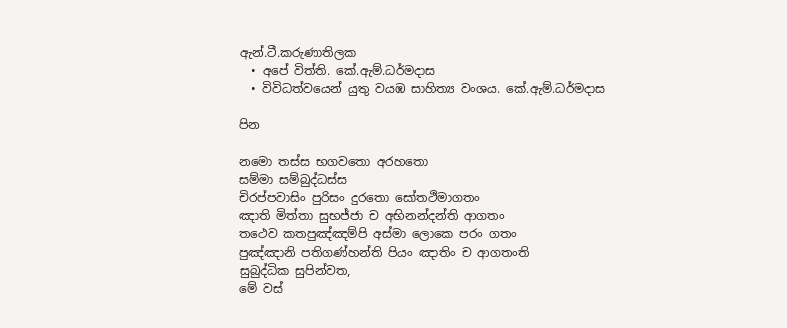ඇන්.ටී.කරුණාතිලක
  • අපේ විත්ති. කේ.ඇම්.ධර්මදාස
  • විවිධත්ව‍යෙන් යුතු වයඹ සාහිත්‍ය වංශය. කේ.ඇම්.ධර්මදාස

පින

නමො තස්ස භගවතො අරහතො
සම්මා සම්බුද්ධස්ස
චිරප්පවාසිං පුරිසං දුරතො සෝතථිමාගතං
ඤාති මිත්තා සුභජ්ජා ච අභිනන්දන්ති ආගතං
තථෙව කතපුඤ්ඤම්පි අස්මා ලොකෙ පරං ගතං
පුඤ්ඤානි පතිගණ්හන්ති පියං ඤාතිං ච ආගතංති
සුබුද්ධික සුපින්වත,
මේ වස්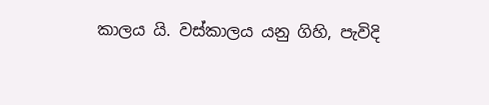කාලය යි. වස්කාලය යනු ගිහි, පැවිදි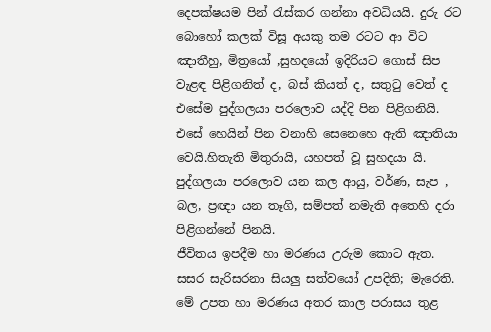දෙපක්ෂයම පින් රැස්කර ගන්නා අවධියයි. දුරු රට බොහෝ කලක් විසූ අයකු තම රටට ආ විට ඤාතීහු, මිත්‍රයෝ ,සුහදයෝ ඉදිරියට ගොස් සිප වැළඳ පිළිගනිත් ද, බස් කියත් ද, සතුටු වෙත් ද එසේම පුද්ගලයා පරලොව යද්දි පින පිළිගනියි. එසේ හෙයින් පින වනාහි සෙනෙහෙ ඇති ඤාතියා වෙයි.හිතැති මිතුරායි, යහපත් වූ සුහදයා යි. පුද්ගලයා පරලොව යන කල ආයු, වර්ණ, සැප , බල, ප්‍රඥා යන තෑගි, සම්පත් නමැති අතෙහි දරා පිළිගන්නේ පිනයි.
ජීවිතය ඉපදීම හා මරණය උරුම කොට ඇත. සසර සැරිසරනා සියලු සත්වයෝ උපදිති; මැරෙති. මේ උපත හා මරණය අතර කාල පරාසය තුළ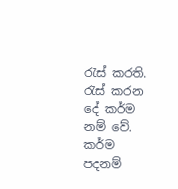රැස් කරති. රැස් කරන දේ කර්ම නම් වේ. කර්ම පදනම්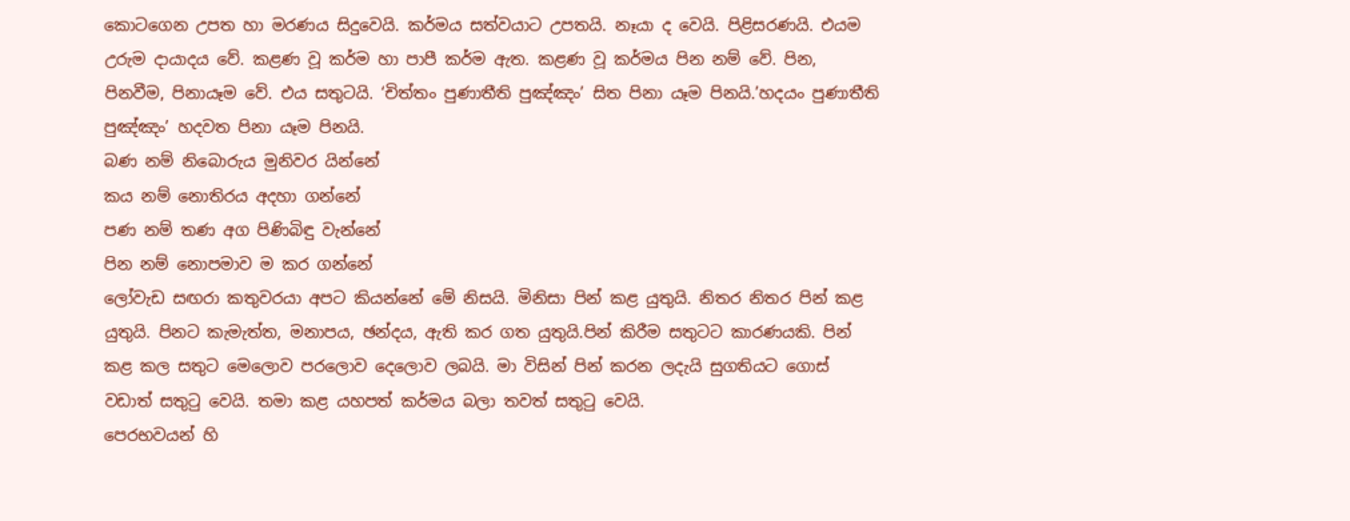කොටගෙන උපත හා මරණය සිදුවෙයි. කර්මය සත්වයාට උපතයි. නෑයා ද වෙයි. පිළිසරණයි. එයම උරුම දායාදය වේ. කළණ වූ කර්ම හා පාපී කර්ම ඇත. කළණ වූ කර්මය පින නම් වේ. පින, පිනවීම, පිනායෑම වේ. එය සතුටයි. ‘චිත්තං පුණාතීති පුඤ්ඤං’ සිත පිනා යෑම පිනයි.’හදයං පුණාතීති පුඤ්ඤං’ හදවත පිනා යෑම පිනයි.
බණ නම් නිබොරුය මුනිවර යින්නේ
කය නම් නොතිරය අදහා ගන්නේ
පණ නම් තණ අග පිණිබිඳු වැන්නේ
පින නම් නොපමාව ම කර ගන්නේ
ලෝවැඩ සඟරා කතුවරයා අපට කියන්නේ මේ නිසයි. මිනිසා පින් කළ යුතුයි. නිතර නිතර පින් කළ යුතුයි. පිනට කැමැත්ත, මනාපය, ඡන්දය, ඇති කර ගත යුතුයි.පින් කිරීම සතුටට කාරණයකි. පින් කළ කල සතුට මෙලොව පරලොව දෙලොව ලබයි. මා විසින් පින් කරන ලදැයි සුගතියට ගොස් වඩාත් සතුටු වෙයි. තමා කළ යහපත් කර්මය බලා තවත් සතුටු වෙයි.
පෙරභවයන් හි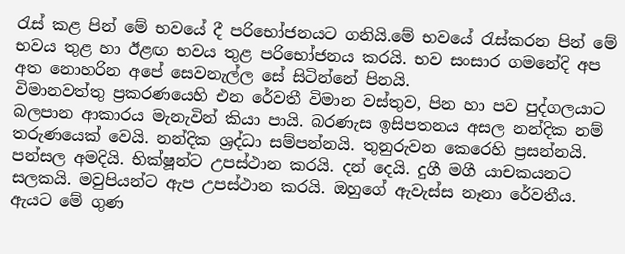රැස් කළ පින් මේ භවයේ දී පරිභෝජනයට ගනියි.මේ භවයේ රැස්කරන පින් මේ භවය තුළ හා ඊළඟ භවය තුළ පරිභෝජනය කරයි. භව සංසාර ගමනේදි අප අත නොහරින අපේ සෙවනැල්ල සේ සිටින්නේ පිනයි.
විමානවත්තු ප්‍රකරණයෙහි එන රේවතී විමාන වස්තුව, පින හා පව පුද්ගලයාට බලපාන ආකාරය මැනැවින් කියා පායි. බරණැස ඉසිපතනය අසල නන්දික නම් තරුණයෙක් වෙයි. නන්දික ශ්‍රද්ධා සම්පන්නයි. තුනුරුවන කෙරෙහි ප්‍රසන්නයි. පන්සල අමදියි. භික්ෂූන්ට උපස්ථාන කරයි. දන් දෙයි. දුගී මගී යාචකයනට සලකයි. මවුපියන්ට ඇප උපස්ථාන කරයි. ඔහුගේ ඇවැස්ස නෑනා රේවතීය. ඇයට මේ ගුණ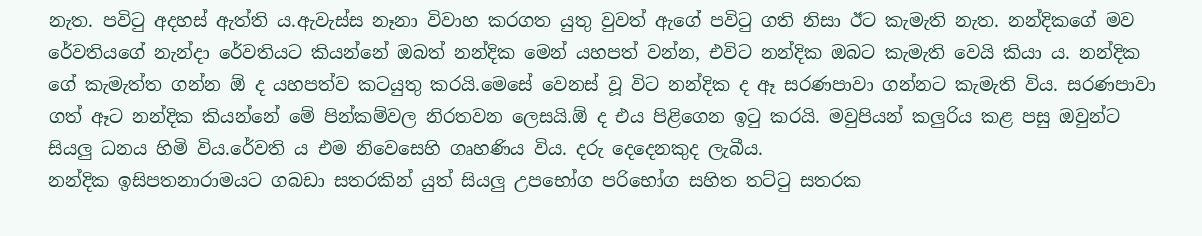නැත. පවිටු අදහස් ඇත්ති ය.ඇවැස්ස නෑනා විවාහ කරගත යුතු වුවත් ඇගේ පවිටු ගති නිසා ඊට කැමැති නැත. නන්දිකගේ මව රේවතියගේ නැන්දා රේවතියට කියන්නේ ඔබත් නන්දික මෙන් යහපත් වන්න, එවිට නන්දික ඔබට කැමැති වෙයි කියා ය. නන්දික ගේ කැමැත්ත ගන්න ඕ ද යහපත්ව කටයුතු කරයි.මෙසේ වෙනස් වූ විට නන්දික ද ඈ සරණපාවා ගන්නට කැමැති විය. සරණපාවා ගත් ඈට නන්දික කියන්නේ මේ පින්කම්වල නිරතවන ලෙසයි.ඕ ද එය පිළිගෙන ඉටු කරයි. මවුපියන් කලුරිය කළ පසු ඔවුන්ට සියලු ධනය හිමි විය.රේවති ය එම නිවෙසෙහි ගෘහණිය විය. දරු දෙදෙනකුද ලැබීය.
නන්දික ඉසිපතනාරාමයට ගබඩා සතරකින් යුත් සියලු උපභෝග පරිභෝග සහිත තට්ටු සතරක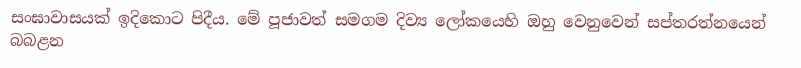සංඝාවාසයක් ඉදිකොට පිදීය. මේ පූජාවත් සමගම දිව්‍ය ලෝකයෙහි ඔහු වෙනුවෙන් සප්තරත්නයෙන් බබළන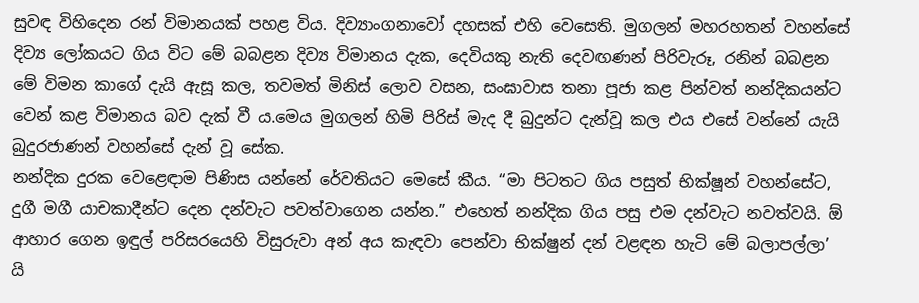සුවඳ විහිදෙන රන් විමානයක් පහළ විය. දිව්‍යාංගනාවෝ දහසක් එහි වෙසෙති. මුගලන් මහරහතන් වහන්සේ දිව්‍ය ලෝකයට ගිය විට මේ බබළන දිව්‍ය විමානය දැක, දෙවියකු නැති දෙවඟණන් පිරිවැරූ, රනින් බබළන මේ විමන කාගේ දැයි ඇසූ කල, තවමත් මිනිස් ලොව වසන, සංඝාවාස තනා පූජා කළ පින්වත් නන්දිකයන්ට වෙන් කළ විමානය බව දැක් වී ය.මෙය මුගලන් හිමි පිරිස් මැද දී බුදුන්ට දැන්වූ කල එය එසේ වන්නේ යැයි බුදුරජාණන් වහන්සේ දැන් වූ සේක.
නන්දික දුරක වෙළෙඳාම පිණිස යන්නේ රේවතියට මෙසේ කීය. “මා පිටතට ගිය පසුත් භික්ෂූන් වහන්සේට, දුගී මගී යාචකාදීන්ට දෙන දන්වැට පවත්වාගෙන යන්න.” එහෙත් නන්දික ගිය පසු එම දන්වැට නවත්වයි. ඕ ආහාර ගෙන ඉඳුල් පරිසරයෙහි විසුරුවා අන් අය කැඳවා පෙන්වා භික්ෂුන් දන් වළඳන හැටි මේ බලාපල්ලා’ යි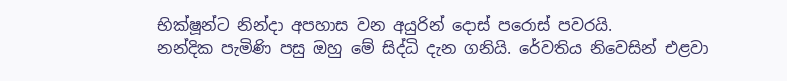භික්ෂූන්ට නින්දා අපහාස වන අයුරින් දොස් පරොස් පවරයි.
නන්දික පැමිණි පසු ඔහු මේ සිද්ධි දැන ගනියි. රේවතිය නිවෙසින් එළවා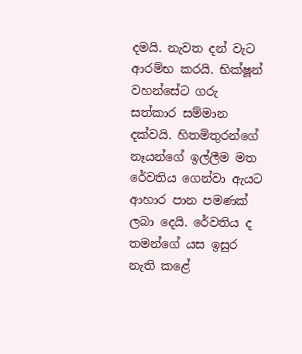දමයි. නැවත දන් වැට ආරම්භ කරයි. භික්ෂූන් වහන්සේට ගරු සත්කාර සම්මාන දක්වයි. හිතමිතුරන්ගේ නෑයන්ගේ ඉල්ලීම මත රේවතිය ගෙන්වා ඇයට ආහාර පාන පමණක් ලබා දෙයි. රේවතිය ද තමන්ගේ යස ඉසුර නැති කළේ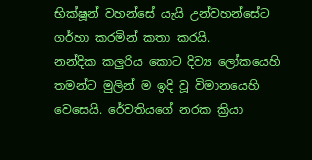භික්ෂූන් වහන්සේ යැයි උන්වහන්සේට ගර්හා කරමින් කතා කරයි.
නන්දික කලුරිය කොට දිව්‍ය ලෝකයෙහි තමන්ට මුලින් ම ඉදි වූ විමානයෙහි වෙසෙයි. රේවතියගේ නරක ක්‍රියා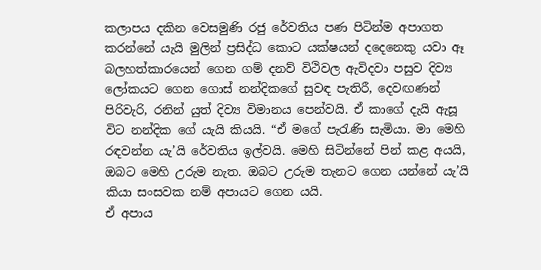කලාපය දකින වෙසමුණි රජු රේවතිය පණ පිටින්ම අපාගත කරන්නේ යැයි මුලින් ප්‍රසිද්ධ කොට යක්ෂයන් දදෙනෙකු යවා ඈ බලහත්කාරයෙන් ගෙන ගම් දනව් විථිවල ඇවිදවා පසුව දිව්‍ය ලෝකයට ගෙන ගොස් නන්දිකගේ සුවඳ පැතිරී, දෙවඟණන් පිරිවැරි, රනින් යුත් දිව්‍ය විමානය පෙන්වයි. ඒ කාගේ දැයි ඇසූ විට නන්දික ගේ යැයි කියයි. “ඒ මගේ පැරැණි සැමියා. මා මෙහි රඳවන්න යැ’යි රේවතිය ඉල්වයි. මෙහි සිටින්නේ පින් කළ අයයි, ඔබට මෙහි උරුම නැත. ඔබට උරුම තැනට ගෙන යන්නේ යැ’යි කියා සංසවක නම් අපායට ගෙන යයි.
ඒ අපාය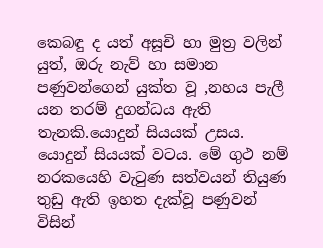කෙබඳු ද යත් අසූචි හා මුත්‍ර වලින් යුත්, ඔරු නැව් හා සමාන පණුවන්ගෙන් යුක්ත වූ ,නහය පැලී යන තරම් දුගන්ධය ඇති තැනකි.යොදුන් සියයක් උසය. යොදුන් සියයක් වටය. මේ ගුථ නම් නරකයෙහි වැටුණ සත්වයන් තියුණ තුඩු ඇති ඉහත දැක්වූ පණුවන් විසින්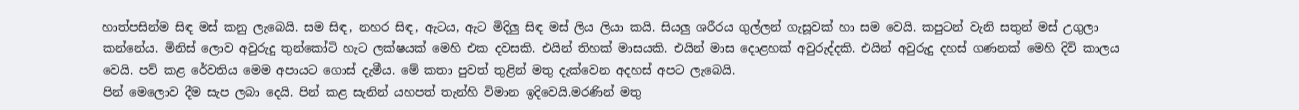හාත්පසින්ම සිඳ මස් කනු ලැබෙයි. සම සිඳ, නහර සිඳ, ඇටය, ඇට මිදිලු සිඳ මස් ලිය ලියා කයි. සියලු ශරීරය ගුල්ලන් ගැසූවක් හා සම වෙයි. කපුටන් වැනි සතුන් මස් උගුලා කන්නේය. මිනිස් ලොව අවුරුදු තුන්කෝටි හැට ලක්ෂයක් මෙහි එක දවසකි. එයින් තිහක් මාසයකි. එයින් මාස දොළහක් අවුරුද්දකි. එයින් අවුරුදු දහස් ගණනක් මෙහි දිවි කාලය වෙයි. පව් කළ රේවතිය මෙම අපායට ගොස් දැමීය. මේ කතා පුවත් තුළින් මතු දැක්වෙන අදහස් අපට ලැබෙයි.
පින් මෙලොව දීම සැප ලබා දෙයි. පින් කළ සැනින් යහපත් තැන්හි විමාන ඉදිවෙයි.මරණින් මතු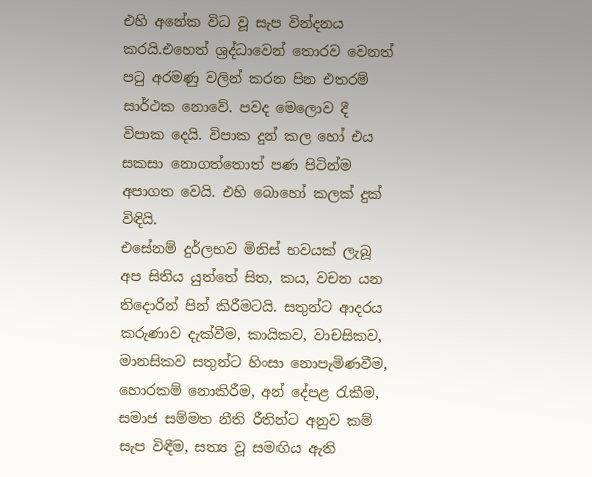එහි අනේක විධ වූ සැප වින්දනය කරයි.එහෙත් ශ්‍රද්ධාවෙන් තොරව වෙනත් පටු අරමණු වලින් කරන පින එතරම් සාර්ථක නොවේ. පවද මෙලොව දී විපාක දෙයි. විපාක දුන් කල හෝ එය සකසා නොගත්තොත් පණ පිටින්ම අපාගත වෙයි. එහි බොහෝ කලක් දුක් විඳියි.
එසේනම් දුර්ලභව මිනිස් භවයක් ලැබූ අප සිතිය යුත්තේ සිත, කය, වචන යන තිදොරින් පින් කිරීමටයි. සතුන්ට ආදරය කරුණාව දැක්වීම, කායිකව, වාචසිකව, මානසිකව සතුන්ට හිංසා නොපැමිණවීම, හොරකම් නොකිරීම, අන් දේපළ රැකීම, සමාජ සම්මත නීති රීතින්ට අනුව කම් සැප විඳීම, සත්‍ය වූ සමඟිය ඇති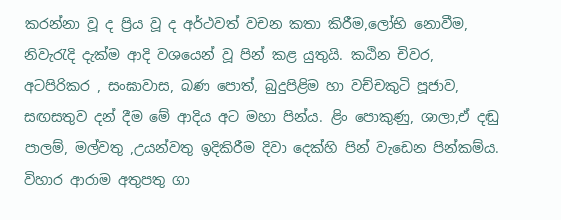කරන්නා වූ ද ප්‍රිය වූ ද අර්ථවත් වචන කතා කිරීම,ලෝභි නොවීම, නිවැරැදි දැක්ම ආදි වශයෙන් වූ පින් කළ යුතුයි. කඨින චිවර, අටපිරිකර , සංඝාවාස, බණ පොත්, බුදුපිළිම හා වච්චකුටි පූජාව, සඟසතුව දන් දීම මේ ආදිය අට මහා පින්ය. ළිං පොකුණු, ශාලා,ඒ දඬු පාලම්, මල්වතු ,උයන්වතු ඉදිකිරීම දිවා දෙක්හි පින් වැඩෙන පින්කම්ය. විහාර ආරාම අතුපතු ගා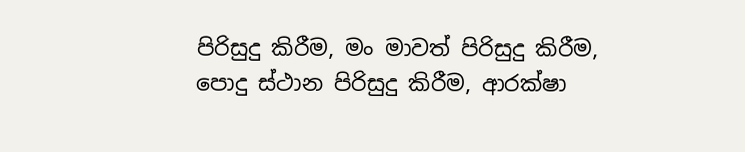පිරිසුදු කිරීම, මං මාවත් පිරිසුදු කිරීම, පොදු ස්ථාන පිරිසුදු කිරීම, ආරක්ෂා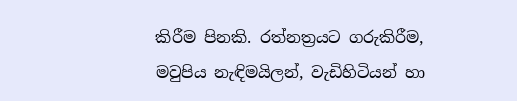කිරීම පිනකි. රත්නත්‍රයට ගරුකිරීම, මවුපිය නැඳිමයිලන්, වැඩිහිටියන් හා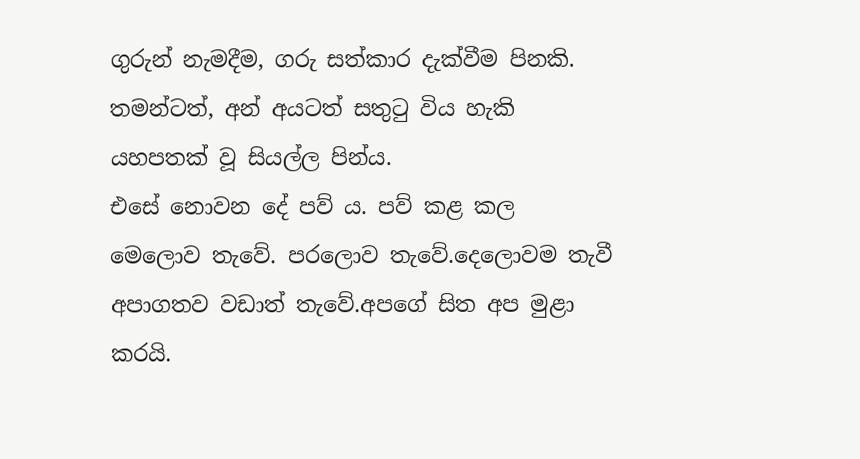ගුරුන් නැමදීම, ගරු සත්කාර දැක්වීම පිනකි. තමන්ටත්, අන් අයටත් සතුටු විය හැකි යහපතක් වූ සියල්ල පින්ය.
එසේ නොවන දේ පව් ය. පව් කළ කල මෙලොව තැවේ. පරලොව තැවේ.දෙලොවම තැවී අපාගතව වඩාත් තැවේ.අපගේ සිත අප මුළා කරයි.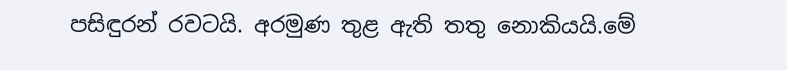පසිඳුරන් රවටයි. අරමුණ තුළ ඇති තතු නොකියයි.මේ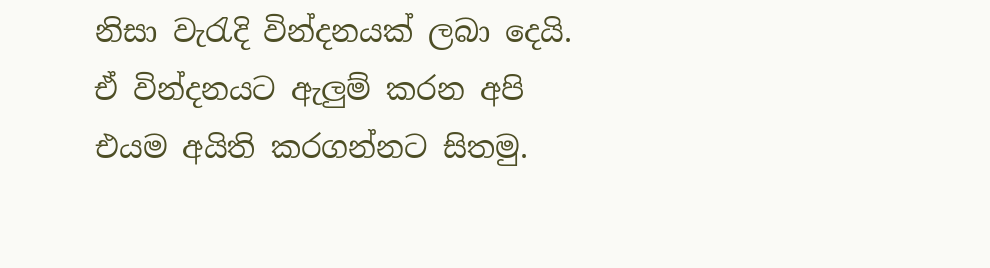නිසා වැරැදි වින්දනයක් ලබා දෙයි. ඒ වින්දනයට ඇලුම් කරන අපි එයම අයිති කරගන්නට සිතමු.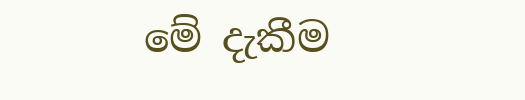මේ දැකීම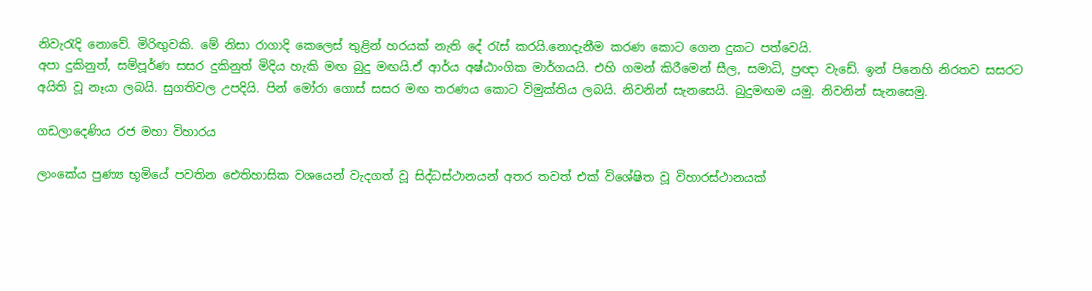නිවැරැදි නොවේ. මිරිඟුවකි. මේ නිසා රාගාදි කෙලෙස් තුළින් හරයක් නැති දේ රැස් කරයි.නොදැනීම කරණ කොට ගෙන දුකට පත්වෙයි.
අපා දුකිනුත්, සම්පූර්ණ සසර දුකිනුත් මිදිය හැකි මඟ බුදු මඟයි.ඒ ආර්ය අෂ්ඨාංගික මාර්ගයයි. එහි ගමන් කිරීමෙන් සීල, සමාධි, ප්‍රඥා වැඩේ. ඉන් පිනෙහි නිරතව සසරට අයිති වූ නෑයා ලබයි. සුගතිවල උපදියි. පින් මෝරා ගොස් සසර මඟ තරණය කොට විමුක්තිය ලබයි. නිවනින් සැනසෙයි. බුදුමඟම යමු. නිවනින් සැනසෙමු.

ගඩලාදෙණිය රජ මහා විහාරය

ලාංකේය පුණ්‍ය භූමියේ පවතින ඓතිහාසික වශයෙන් වැදගත් වූ සිද්ධස්ථානයන් අතර තවත් එක් විශේෂිත වූ විහාරස්ථානයක්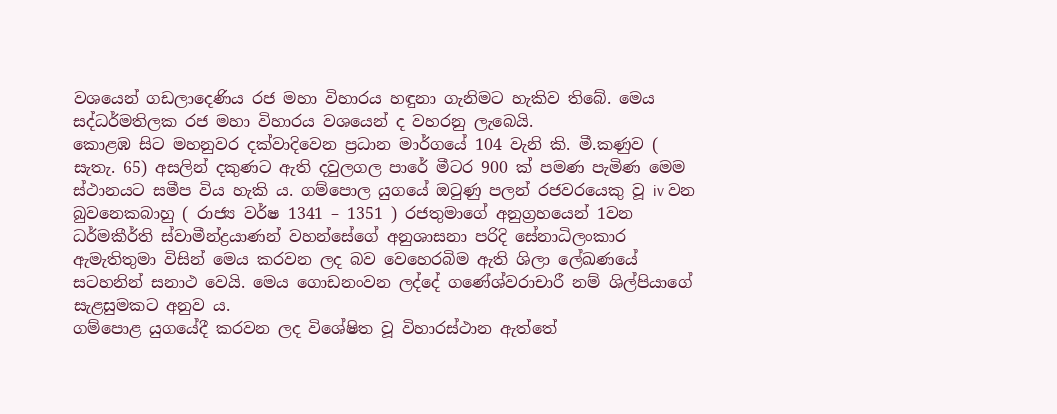වශයෙන් ගඩලාදෙණිය රජ මහා විහාරය හඳුනා ගැනිමට හැකිව තිබේ. මෙය සද්ධර්මතිලක රජ මහා විහාරය වශයෙන් ද වහරනු ලැබෙයි.
කොළඹ සිට මහනුවර දක්වාදිවෙන ප්‍රධාන මාර්ගයේ 104 වැනි කි. මී.කණුව ( සැතැ. 65) අසලින් දකුණට ඇති දවුලගල පාරේ මීටර 900 ක් පමණ පැමිණ මෙම ස්ථානයට සමීප විය හැකි ය. ගම්පොල යුගයේ ඔටුණු පලන් රජවරයෙකු වූ iv වන බුවනෙකබාහු ( රාජ්‍ය වර්ෂ 1341 – 1351 ) රජතුමාගේ අනුග්‍රහයෙන් 1වන ධර්මකීර්ති ස්වාමීන්ද්‍රයාණන් වහන්සේගේ අනුශාසනා පරිදි සේනාධිලංකාර ඇමැතිතුමා විසින් මෙය කරවන ලද බව වෙහෙරබිම ඇති ශිලා ලේඛණයේ සටහනින් සනාථ වෙයි. මෙය ගොඩනංවන ලද්දේ ගණේශ්වරාචාරී නම් ශිල්පියාගේ සැළසුමකට අනුව ය.
ගම්පොළ යුගයේදී කරවන ලද විශේෂිත වූ විහාරස්ථාන ඇත්තේ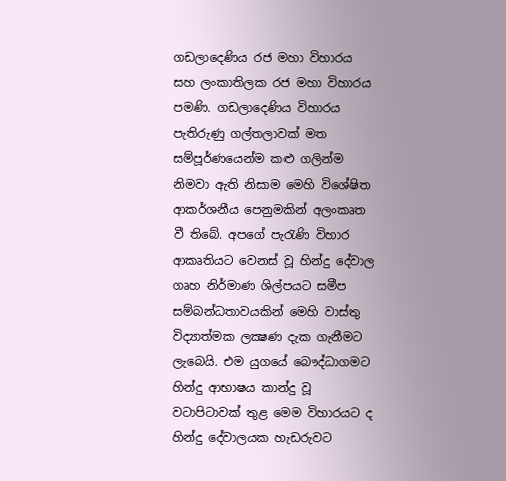ගඩලාදෙණිය රජ මහා විහාරය සහ ලංකාතිලක රජ මහා විහාරය පමණි. ගඩලාදෙණිය විහාරය පැතිරුණු ගල්තලාවක් මත සම්පූර්ණයෙන්ම කළු ගලින්ම නිමවා ඇති නිසාම මෙහි විශේෂිත ආකර්ශනීය පෙනුමකින් අලංකෘත වී තිබේ. අපගේ පැරැණි විහාර ආකෘතියට වෙනස් වූ හින්දු දේවාල ගෘහ නිර්මාණ ශිල්පයට සමීප සම්බන්ධතාවයකින් මෙහි වාස්තු විද්‍යාත්මක ලක්‍ෂණ දැක ගැනීමට ලැබෙයි. එම යුගයේ බෞද්ධාගමට හින්දු ආභාෂය කාන්දු වූ වටාපිටාවක් තුළ මෙම විහාරයට ද හින්දු දේවාලයක හැඩරුවට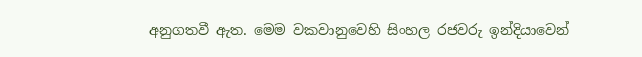අනුගතවී ඇත. මෙම වකවානුවෙහි සිංහල රජවරු ඉන්දියාවෙන්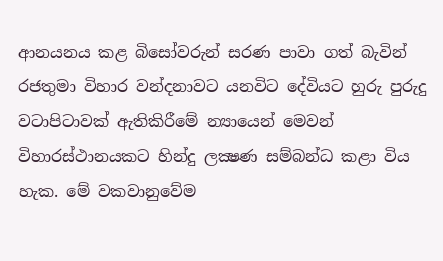ආනයනය කළ බිසෝවරුන් සරණ පාවා ගත් බැවින් රජතුමා විහාර වන්දනාවට යනවිට දේවියට හුරු පුරුදු වටාපිටාවක් ඇතිකිරීමේ න්‍යායෙන් මෙවන් විහාරස්ථානයකට හින්දු ලක්‍ෂණ සම්බන්ධ කළා විය හැක. මේ වකවානුවේම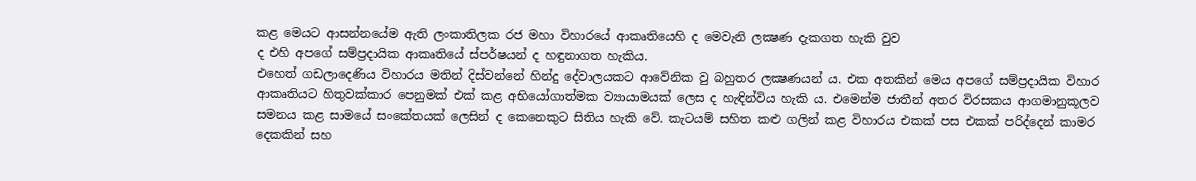කළ මෙයට ආසන්නයේම ඇති ලංකාතිලක රජ මහා විහාරයේ ආකෘතියෙහි ද මෙවැනි ලක්‍ෂණ දැකගත හැකි වුව
ද එහි අපගේ සම්ප්‍රදායික ආකෘතියේ ස්පර්ෂයන් ද හඳුනාගත හැකිය.
එහෙත් ගඩලාදෙණිය විහාරය මතින් දිස්වන්නේ හින්දු දේවාලයකට ආවේනික වු බහුතර ලක්‍ෂණයන් ය. එක අතකින් මෙය අපගේ සම්ප්‍රදායික විහාර ආකෘතියට හිතුවක්කාර පෙනුමක් එක් කළ අභියෝගාත්මක ව්‍යායාමයක් ලෙස ද හැඳින්විය හැකි ය. එමෙන්ම ජාතීන් අතර විරසකය ආගමානුකූලව සමනය කළ සාමයේ සංකේතයක් ලෙසින් ද කෙනෙකුට සිතිය හැකි වේ. කැටයම් සහිත කළු ගලින් කළ විහාරය එකක් පස එකක් පරිද්දෙන් කාමර දෙකකින් සහ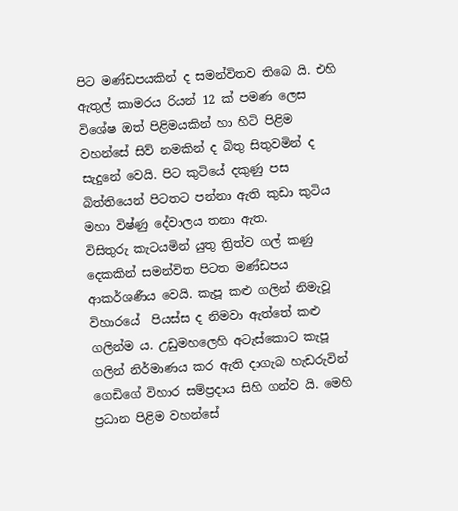පිට මණ්ඩපයකින් ද සමන්විතව තිබෙ යි. එහි ඇතුල් කාමරය රියන් 12 ක් පමණ ලෙස විශේෂ ඔත් පිළිමයකින් හා හිටි පිළිම වහන්සේ සිව් නමකින් ද බිතු සිතුවමින් ද සැදුනේ වෙයි. පිට කුටියේ දකුණු පස බිත්තියෙන් පිටතට පන්නා ඇති කුඩා කුටිය මහා විෂ්ණු දේවාලය තනා ඇත.
විසිතුරු කැටයමින් යුතු ත්‍රිත්ව ගල් කණු දෙකකින් සමන්විත පිටත මණ්ඩපය ආකර්ශණීය වෙයි. කැපූ කළු ගලින් නිමැවූ විහාරයේ  පියස්ස ද නිමවා ඇත්තේ කළු ගලින්ම ය. උඩුමහලෙහි අටැස්කොට කැපූ ගලින් නිර්මාණය කර ඇති දාගැබ හැඩරුවින් ගෙඩිගේ විහාර සම්ප්‍රදාය සිහි ගන්ව යි. මෙහි ප්‍රධාන පිළිම වහන්සේ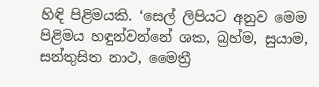හිඳි පිළිමයකි. ‘සෙල් ලිපියට අනුව මෙම පිළිමය හඳුන්වන්නේ ශක, බ්‍රහ්ම, සුයාම, සන්තුසිත නාථ, මෛත්‍රී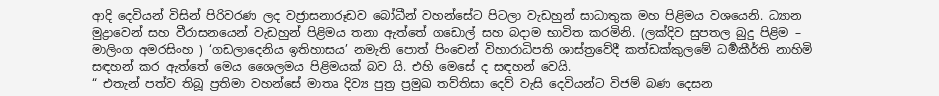ආදි දෙවියන් විසින් පිරිවරණ ලද වජ්‍රාසනාරූඩව බෝධීන් වහන්සේට පිටලා වැඩහුන් සාධාතුක මහ පිළිමය වශයෙනි. ධ්‍යාන මුද්‍රාවෙන් සහ වීරාසනයෙන් වැඩහුන් පිළිමය තනා ඇත්තේ ගඩොල් සහ බදාම භාවිත කරමිනි. (ලක්දිව සුපතල බුදු පිළිම – මාලිංග අමරසිංහ ) ‘ගඩලාදෙනිය ඉතිහාසය’ නමැති පොත් පිංචෙන් විහාරාධිපති ශාස්ත්‍රවේදී කත්ඩක්කුලමේ ධර්‍මකීර්ති නාහිමි සඳහන් කර ඇත්තේ මෙය ශෛලමය පිළිමයක් බව යි. එහි මෙසේ ද සඳහන් වෙයි.
“ එතැන් පත්ව තිබූ ප්‍රතිමා වහන්සේ මාතෘ දිව්‍ය පුත්‍ර ප්‍රමුඛ තව්තිසා දෙව් වැසි දෙවියන්ට විජම් බණ දෙසන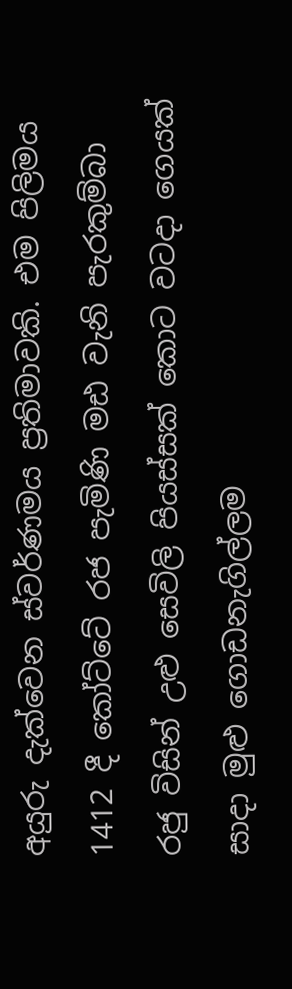අයුරු දැක්වෙන ස්වර්ණමය ප්‍රතිමාවකි. එම පිලිමය 1412 දී කෝට්ටේ රජ පැමිණි මඪ වැනි පැරකුම්බා රජු විසින් උළු සෙවිලි පියස්සක් කොට වටදා ගෙයක් සාදා මුළු ගොඩනැගිල්ලම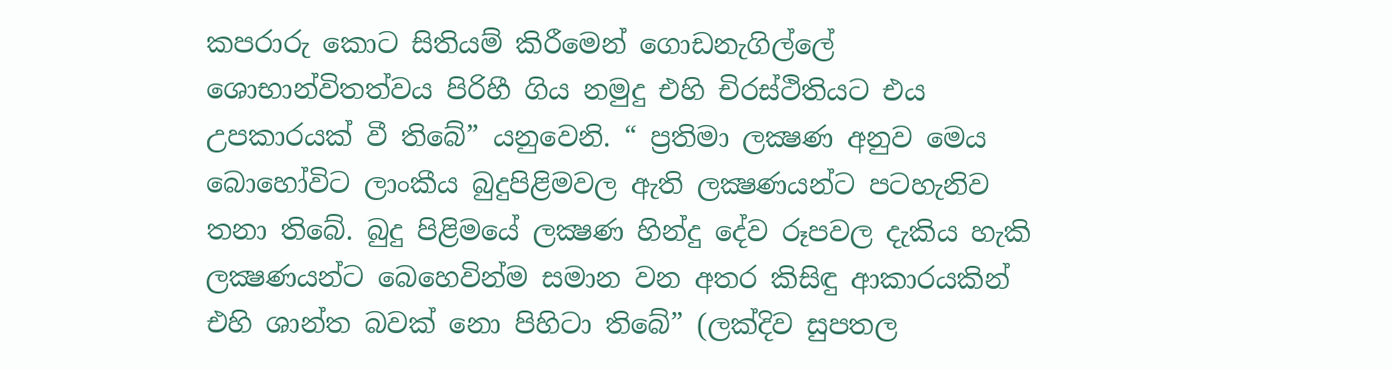කපරාරු කොට සිතියම් කිරීමෙන් ගොඩනැගිල්ලේ ශොභාන්විතත්වය පිරිහී ගිය නමුදු එහි චිරස්ථිතියට එය උපකාරයක් වී තිබේ” යනුවෙනි. “ ප්‍රතිමා ලක්‍ෂණ අනුව මෙය බොහෝවිට ලාංකීය බුදුපිළිමවල ඇති ලක්‍ෂණයන්ට පටහැනිව තනා තිබේ. බුදු පිළිමයේ ලක්‍ෂණ හින්දු දේව රූපවල දැකිය හැකි ලක්‍ෂණයන්ට බෙහෙවින්ම සමාන වන අතර කිසිඳු ආකාරයකින් එහි ශාන්ත බවක් නො පිහිටා තිබේ” (ලක්දිව සුපතල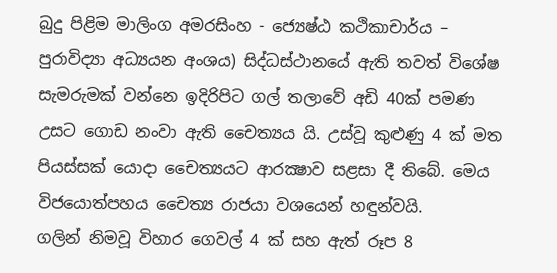බුදු පිළිම මාලිංග අමරසිංහ - ජ්‍යෙෂ්ඨ කථිකාචාර්ය – පුරාවිද්‍යා අධ්‍යයන අංශය) සිද්ධස්ථානයේ ඇති තවත් විශේෂ සැමරුමක් වන්නෙ ඉදිරිපිට ගල් තලාවේ අඩි 40ක් පමණ උසට ගොඩ නංවා ඇති චෛත්‍යය යි. උස්වූ කුළුණු 4 ක් මත පියස්සක් යොදා චෛත්‍යයට ආරක්‍ෂාව සළසා දී තිබේ. මෙය විජයොත්පහය චෛත්‍ය රාජයා වශයෙන් හඳුන්වයි.
ගලින් නිමවූ විහාර ගෙවල් 4 ක් සහ ඇත් රූප 8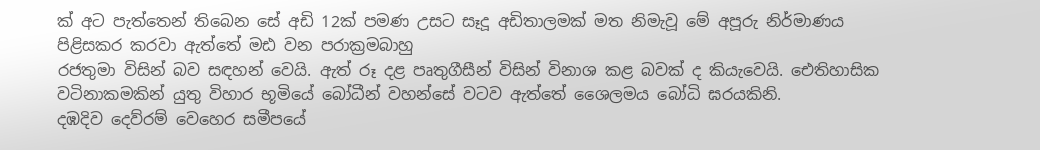ක් අට පැත්තෙන් තිබෙන සේ අඩි 12ක් පමණ උසට සෑදූ අඩිතාලමක් මත නිමැවූ මේ අපූරු නිර්මාණය පිළිසකර කරවා ඇත්තේ මඪ වන පරාක්‍රමබාහු
රජතුමා විසින් බව සඳහන් වෙයි. ඇත් රූ දළ පෘතුගීසීන් විසින් විනාශ කළ බවක් ද කියැවෙයි. ඓතිහාසික වටිනාකමකින් යුතු විහාර භූමියේ බෝධීන් වහන්සේ වටව ඇත්තේ ශෛලමය බෝධි ඝරයකිනි.
දඹදිව දෙව්රම් වෙහෙර සමීපයේ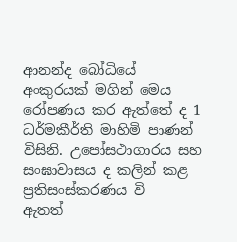ආනන්ද බෝධියේ අංකුරයක් මගින් මෙය රෝපණය කර ඇත්තේ ද 1 ධර්මකීර්ති මාහිමි පාණන් විසිනි. උපෝසථාගාරය සහ සංඝාවාසය ද කලින් කළ ප්‍රතිසංස්කරණය වි
ඇතත්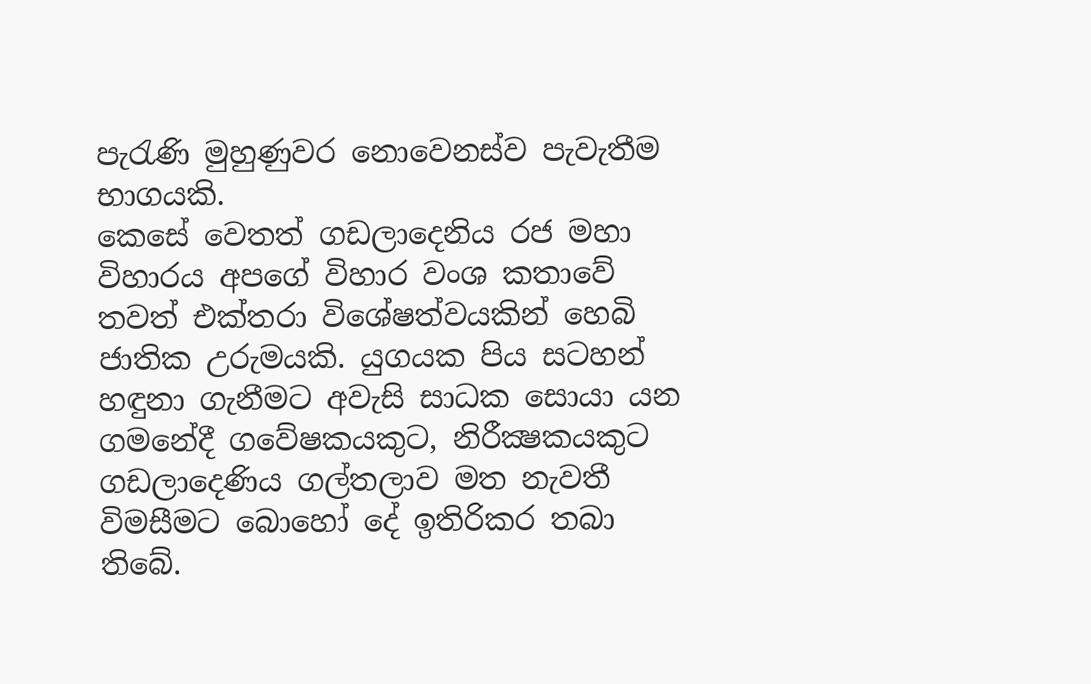පැරැණි මුහුණුවර නොවෙනස්ව පැවැතීම භාගයකි.
කෙසේ වෙතත් ගඩලාදෙනිය රජ මහා විහාරය අපගේ විහාර වංශ කතාවේ තවත් එක්තරා විශේෂත්වයකින් හෙබි ජාතික උරුමයකි. යුගයක පිය සටහන් හඳුනා ගැනීමට අවැසි සාධක සොයා යන ගමනේදී ගවේෂකයකුට, නිරීක්‍ෂකයකුට ගඩලාදෙණිය ගල්තලාව මත නැවතී විමසීමට බොහෝ දේ ඉතිරිකර තබා තිබේ.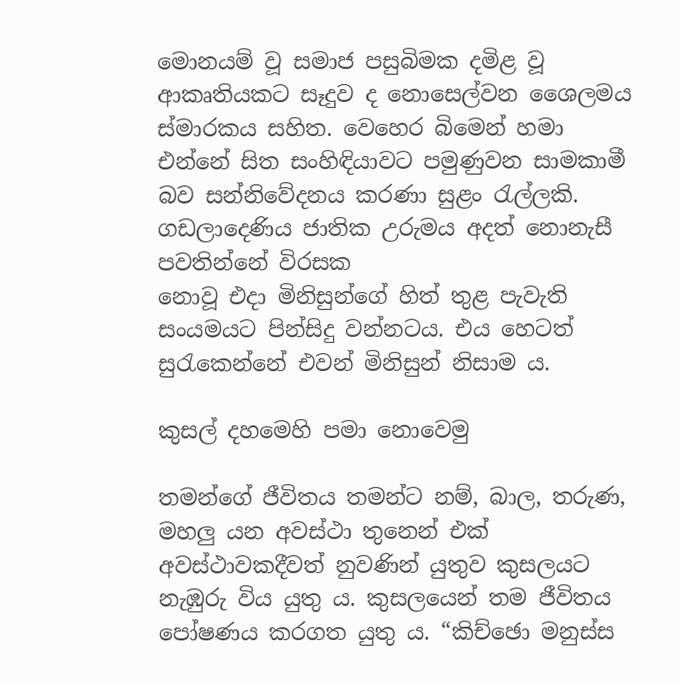මොනයම් වූ සමාජ පසුබිමක දමිළ වූ ආකෘතියකට සෑදුව ද නොසෙල්වන ශෛලමය ස්මාරකය සහිත. වෙහෙර බිමෙන් හමා එන්නේ සිත සංහිඳියාවට පමුණුවන සාමකාමී බව සන්නිවේදනය කරණා සුළං රැල්ලකි. ගඩලාදෙණිය ජාතික උරුමය අදත් නොනැසී පවතින්නේ විරසක
නොවූ එදා මිනිසුන්ගේ හිත් තුළ පැවැති සංයමයට පින්සිදු වන්නටය. එය හෙටත් සුරැකෙන්නේ එවන් මිනිසුන් නිසාම ය.

කුසල් දහමෙහි පමා නොවෙමු

තමන්ගේ ජීවිතය තමන්ට නම්, බාල, තරුණ, මහලු යන අවස්ථා තුනෙන් එක් අවස්ථාවකදීවත් නුවණින් යුතුව කුසලයට නැඹුරු විය යුතු ය. කුසලයෙන් තම ජීවිතය පෝෂණය කරගත යුතු ය. “කිච්ඡො මනුස්ස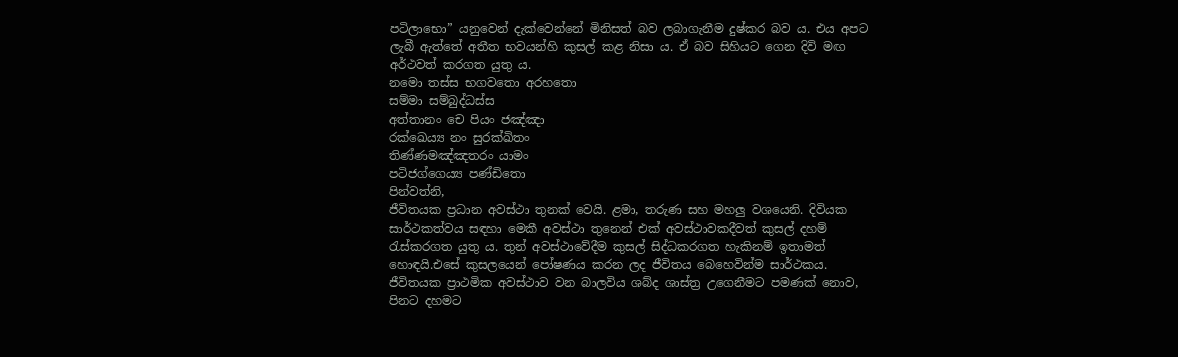පටිලාභො” යනුවෙන් දැක්වෙන්නේ මිනිසත් බව ලබාගැනීම දුෂ්කර බව ය. එය අපට ලැබී ඇත්තේ අතීත භවයන්හි කුසල් කළ නිසා ය. ඒ බව සිහියට ගෙන දිවි මඟ අර්ථවත් කරගත යුතු ය.
නමො තස්ස භගවතො අරහතො
සම්මා සම්බුද්ධස්ස
අත්තානං චෙ පියං ජඤ්ඤා
රක්ඛෙය්‍ය නං සුරක්ඛිතං
තිණ්ණමඤ්ඤතරං යාමං
පටිජග්ගෙය්‍ය පණ්ඩිතො
පින්වත්නි,
ජීවිතයක ප්‍රධාන අවස්ථා තුනක් වෙයි. ළමා, තරුණ සහ මහලු වශයෙනි. දිවියක සාර්ථකත්වය සඳහා මෙකී අවස්ථා තුනෙන් එක් අවස්ථාවකදීවත් කුසල් දහම් රැස්කරගත යුතු ය. තුන් අවස්ථාවේදීම කුසල් සිද්ධකරගත හැකිනම් ඉතාමත් හොඳයි.එසේ කුසලයෙන් පෝෂණය කරන ලද ජීවිතය බෙහෙවින්ම සාර්ථකය.
ජීවිතයක ප්‍රාථමික අවස්ථාව වන බාලවිය ශබ්ද ශාස්ත්‍ර උගෙනීමට පමණක් නොව, පිනට දහමට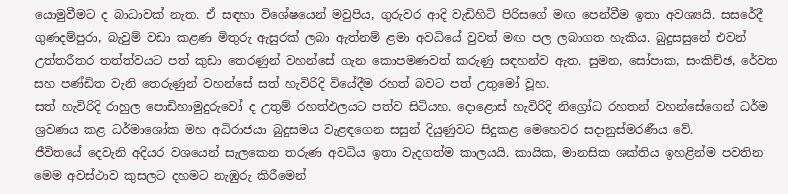යොමුවීමට ද බාධාවක් නැත. ඒ සඳහා විශේෂයෙන් මවුපිය, ගුරුවර ආදි වැඩිහිටි පිරිසගේ මඟ පෙන්වීම ඉතා අවශ්‍යයි. සසරේදී ගුණදම්පුරා, බැවුම් වඩා කළණ මිතුරු ඇසුරක් ලබා ඇත්නම් ළමා අවධියේ වුවත් මඟ පල ලබාගත හැකිය. බුදුසසුනේ එවන් උත්තරීතර තත්ත්වයට පත් කුඩා තෙරණුන් වහන්සේ ගැන කොපමණවත් කරුණු සඳහන්ව ඇත. සුමන, සෝපාක, සංකිච්ඡ, රේවත සහ පණ්ඩිත වැනි තෙරුණුන් වහන්සේ සත් හැවිරිදි වියේදීම රහත් බවට පත් උතුමෝ වූහ.
සත් හැවිරිදි රාහුල පොඩිහාමුදුරුවෝ ද උතුම් රහත්ඵලයට පත්ව සිටියහ. දොළොස් හැවිරිදි නිග්‍රෝධ රහතන් වහන්සේගෙන් ධර්ම ශ්‍රවණය කළ ධර්මාශෝක මහ අධිරාජයා බුදුසමය වැළඳගෙන සසුන් දියුණුවට සිදුකළ මෙහෙවර සදානුස්මරණීය වේ.
ජීවිතයේ දෙවැනි අදියර වශයෙන් සැලකෙන තරුණ අවධිය ඉතා වැදගත්ම කාලයයි. කායික, මානසික ශක්තිය ඉහළින්ම පවතින මෙම අවස්ථාව කුසලට දහමට නැඹුරු කිරීමෙන්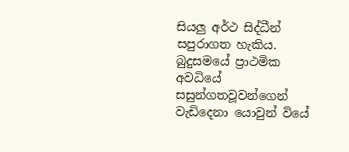සියලු අර්ථ සිද්ධීන් සපුරාගත හැකිය. බුදුසමයේ ප්‍රාථමික අවධියේ සසුන්ගතවූවන්ගෙන් වැඩිදෙනා යොවුන් වියේ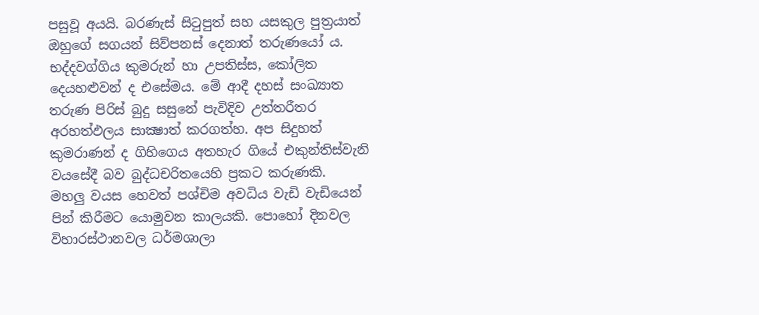පසුවූ අයයි. බරණැස් සිටුපුත් සහ යසකුල පුත්‍රයාත් ඔහුගේ සගයන් සිව්පනස් දෙනාත් තරුණයෝ ය. භද්දවග්ගිය කුමරුන් හා උපතිස්ස, කෝලිත දෙයහළුවන් ද එසේමය. මේ ආදී දහස් සංඛ්‍යාත තරුණ පිරිස් බුදු සසුනේ පැවිදිව උත්තරීතර අරහත්ඵලය සාක්‍ෂාත් කරගත්හ. අප සිදුහත් කුමරාණන් ද ගිහිගෙය අතහැර ගියේ එකුන්තිස්වැනි වයසේදී බව බුද්ධචරිතයෙහි ප්‍රකට කරුණකි.
මහලු වයස හෙවත් පශ්චිම අවධිය වැඩි වැඩියෙන් පින් කිරීමට යොමුවන කාලයකි. පොහෝ දිනවල විහාරස්ථානවල ධර්මශාලා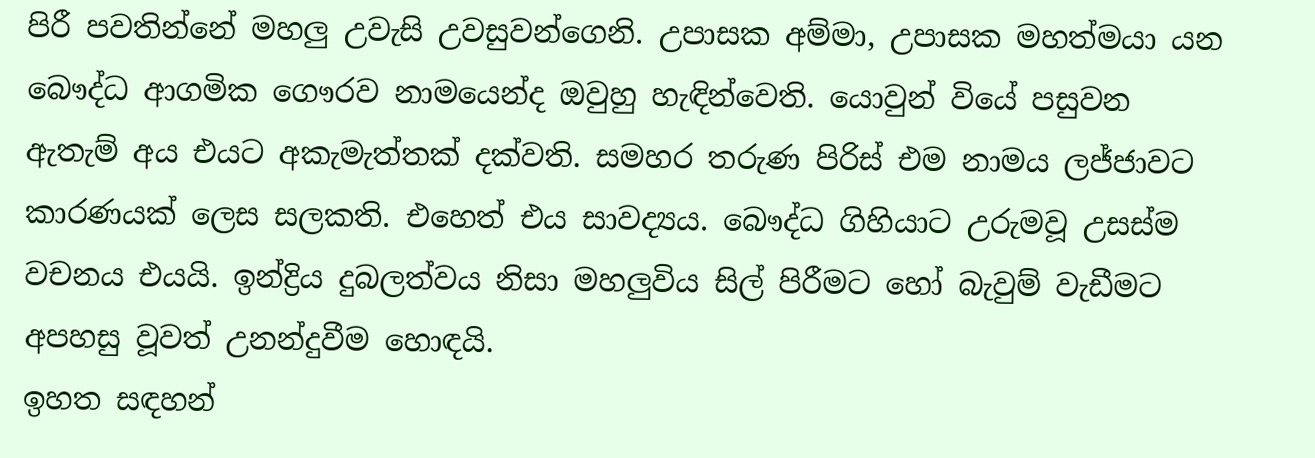පිරී පවතින්නේ මහලු උවැසි උවසුවන්ගෙනි. උපාසක අම්මා, උපාසක මහත්මයා යන බෞද්ධ ආගමික ගෞරව නාමයෙන්ද ඔවුහු හැඳින්වෙති. යොවුන් වියේ පසුවන ඇතැම් අය එයට අකැමැත්තක් දක්වති. සමහර තරුණ පිරිස් එම නාමය ලජ්ජාවට කාරණයක් ලෙස සලකති. එහෙත් එය සාවද්‍යය. බෞද්ධ ගිහියාට උරුමවූ උසස්ම වචනය එයයි. ඉන්ද්‍රිය දුබලත්වය නිසා මහලුවිය සිල් පිරීමට හෝ බැවුම් වැඩීමට අපහසු වූවත් උනන්දුවීම හොඳයි.
ඉහත සඳහන්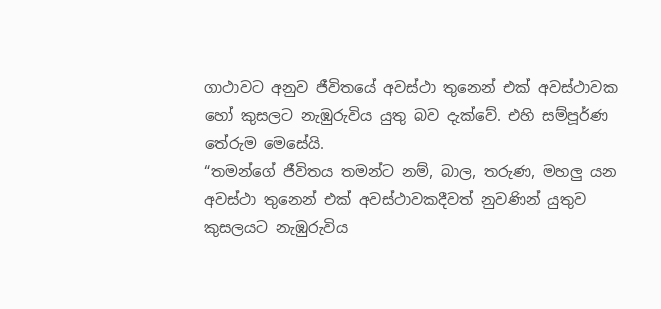ගාථාවට අනුව ජීවිතයේ අවස්ථා තුනෙන් එක් අවස්ථාවක හෝ කුසලට නැඹුරුවිය යුතු බව දැක්වේ. එහි සම්පූර්ණ තේරුම මෙසේයි.
“තමන්ගේ ජීවිතය තමන්ට නම්, බාල, තරුණ, මහලු යන අවස්ථා තුනෙන් එක් අවස්ථාවකදීවත් නුවණින් යුතුව කුසලයට නැඹුරුවිය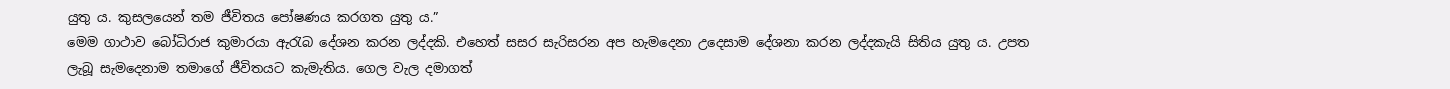යුතු ය. කුසලයෙන් තම ජීවිතය පෝෂණය කරගත යුතු ය.”
මෙම ගාථාව බෝධිරාජ කුමාරයා ඇරැබ දේශන කරන ලද්දකි. එහෙත් සසර සැරිසරන අප හැමදෙනා උදෙසාම දේශනා කරන ලද්දකැයි සිතිය යුතු ය. උපත ලැබූ සැමදෙනාම තමාගේ ජීවිතයට කැමැතිය. ගෙල වැල දමාගත්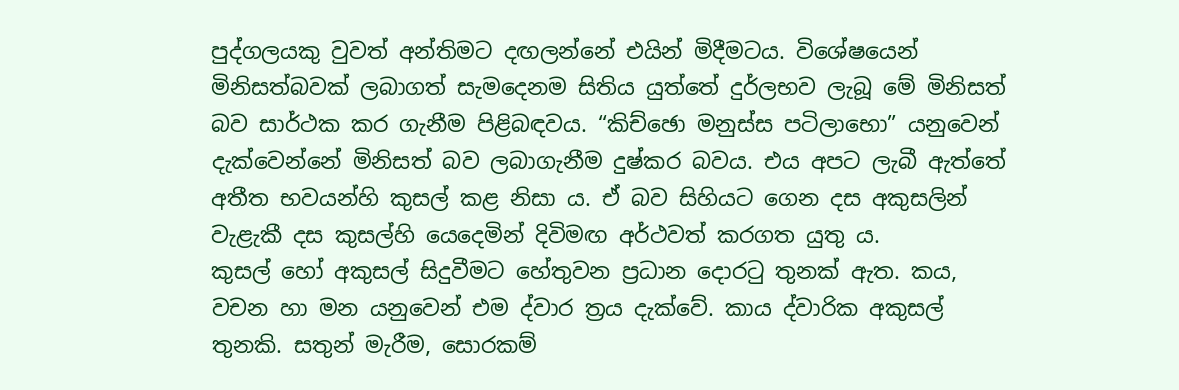පුද්ගලයකු වුවත් අන්තිමට දඟලන්නේ එයින් මිදීමටය. විශේෂයෙන් මිනිසත්බවක් ලබාගත් සැමදෙනම සිතිය යුත්තේ දුර්ලභව ලැබූ මේ මිනිසත් බව සාර්ථක කර ගැනීම පිළිබඳවය. “කිච්ඡො මනුස්ස පටිලාභො” යනුවෙන් දැක්වෙන්නේ මිනිසත් බව ලබාගැනීම දුෂ්කර බවය. එය අපට ලැබී ඇත්තේ අතීත භවයන්හි කුසල් කළ නිසා ය. ඒ බව සිහියට ගෙන දස අකුසලින් වැළැකී දස කුසල්හි යෙදෙමින් දිවිමඟ අර්ථවත් කරගත යුතු ය.
කුසල් හෝ අකුසල් සිදුවීමට හේතුවන ප්‍රධාන දොරටු තුනක් ඇත. කය, වචන හා මන යනුවෙන් එම ද්වාර ත්‍රය දැක්වේ. කාය ද්වාරික අකුසල් තුනකි. සතුන් මැරීම, සොරකම්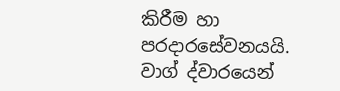කිරීම හා පරදාරසේවනයයි. වාග් ද්වාරයෙන්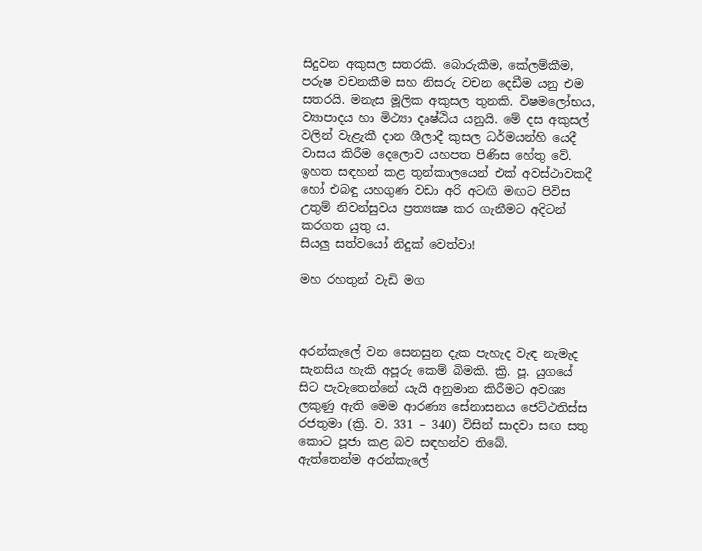සිදුවන අකුසල සතරකි. බොරුකීම, කේලම්කීම, පරුෂ වචනකීම සහ නිසරු වචන දෙඩීම යනු එම සතරයි. මනැස මූලික අකුසල තුනකි. විෂමලෝභය, ව්‍යාපාදය හා මිථ්‍යා දෘෂ්ඨිය යනුයි. මේ දස අකුසල් වලින් වැළැකී දාන ශීලාදී කුසල ධර්මයන්හි යෙදී වාසය කිරීම දෙලොව යහපත පිණිස හේතු වේ.
ඉහත සඳහන් කළ තුන්කාලයෙන් එක් අවස්ථාවකදී හෝ එබඳු යහගුණ වඩා අරි අටඟි මඟට පිවිස උතුම් නිවන්සුවය ප්‍රත්‍යක්‍ෂ කර ගැනීමට අදිටන් කරගත යුතු ය.
සියලු සත්වයෝ නිදුක් වෙත්වා!

මහ රහතුන් වැඩි මග



අරන්කැලේ වන සෙනසුන දැක පැහැද වැඳ නැමැද සැනසිය හැකි අපූරු කෙම් බිමකි. ක්‍රි. පූ. යුගයේ සිට පැවැතෙන්නේ යැයි අනුමාන කිරීමට අවශ්‍ය ලකුණු ඇති මෙම ආරණ්‍ය සේනාසනය ජෙට්ථතිස්ස රජතුමා (ක්‍රි. ව. 331 – 340) විසින් සාදවා සඟ සතු කොට පූජා කළ බව සඳහන්ව තිබේ.
ඇත්තෙන්ම අරන්කැලේ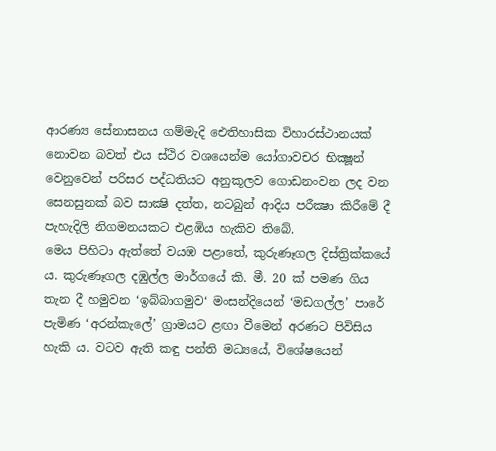ආරණ්‍ය සේනාසනය ගම්මැදි ඓතිහාසික විහාරස්ථානයක් නොවන බවත් එය ස්ථිර වශයෙන්ම යෝගාවචර භික්‍ෂූන් වෙනුවෙන් පරිසර පද්ධතියට අනුකූලව ගොඩනංවන ලද වන සෙනසුනක් බව සාක්‍ෂි දත්ත, නටබුන් ආදිය පරීක්‍ෂා කිරීමේ දී පැහැදිලි නිගමනයකට එළඹිය හැකිව තිබේ.
මෙය පිහිටා ඇත්තේ වයඹ පළාතේ, කුරුණෑගල දිස්ත්‍රික්කයේ ය. කුරුණෑගල දඹුල්ල මාර්ගයේ කි. මී. 20 ක් පමණ ගිය තැන දී හමුවන ‘ඉබ්බාගමුව‘ මංසන්දියෙන් ‘මඩගල්ල’ පාරේ පැමිණ ‘අරන්කැලේ’ ග්‍රාමයට ළඟා වීමෙන් අරණට පිවිසිය හැකි ය. වටව ඇති කඳු පන්ති මධ්‍යයේ, විශේෂයෙන්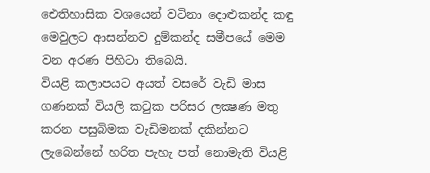ඓතිහාසික වශයෙන් වටිනා දොළුකන්ද කඳු මෙවුලට ආසන්නව දුම්කන්ද සමීපයේ මෙම වන අරණ පිහිටා තිබෙයි.
වියළි කලාපයට අයත් වසරේ වැඩි මාස ගණනක් වියලි කටුක පරිසර ලක්‍ෂණ මතු කරන පසුබිමක වැඩිමනක් දකින්නට ලැබෙන්නේ හරිත පැහැ පත් නොමැති වියළි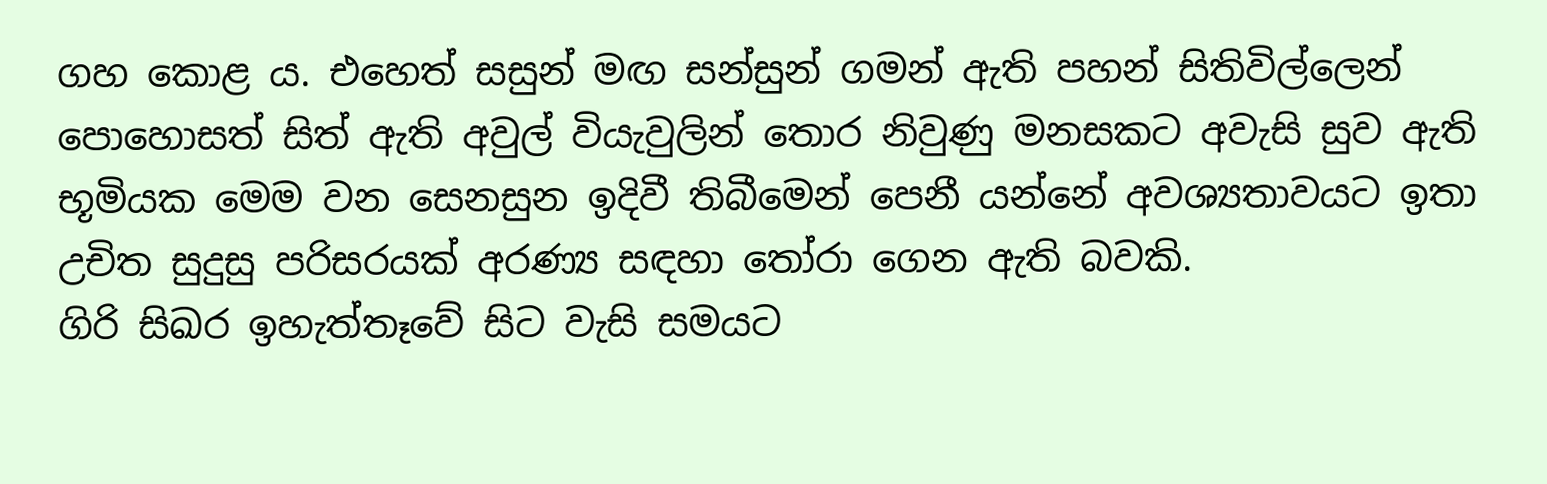ගහ කොළ ය. එහෙත් සසුන් මඟ සන්සුන් ගමන් ඇති පහන් සිතිවිල්ලෙන් පොහොසත් සිත් ඇති අවුල් වියැවුලින් තොර නිවුණු මනසකට අවැසි සුව ඇති භූමියක මෙම වන සෙනසුන ඉදිවී තිබීමෙන් පෙනී යන්නේ අවශ්‍යතාවයට ඉතා උචිත සුදුසු පරිසරයක් අරණ්‍ය සඳහා තෝරා ගෙන ඇති බවකි.
ගිරි සිඛර ඉහැත්තෑවේ සිට වැසි සමයට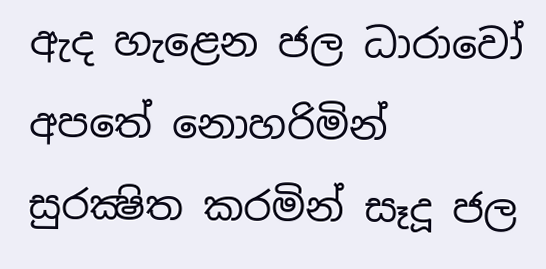ඇද හැළෙන ජල ධාරාවෝ අපතේ නොහරිමින් සුරක්‍ෂිත කරමින් සෑදූ ජල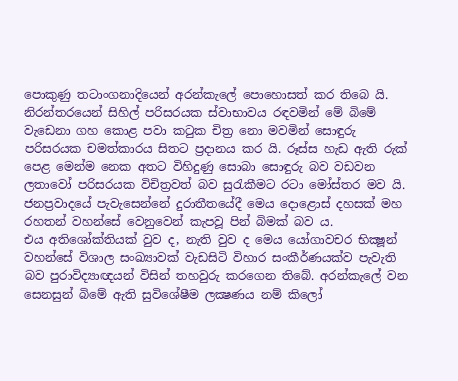පොකුණු තටාංගනාදියෙන් අරන්කැලේ පොහොසත් කර තිබෙ යි.
නිරන්තරයෙන් සිහිල් පරිසරයක ස්වාභාවය රඳවමින් මේ බිමේ වැඩෙනා ගහ කොළ පවා කටුක චිත්‍ර නො මවමින් සොඳුරු පරිසරයක චමත්කාරය සිතට ප්‍රදානය කර යි. රූස්ස හැඩ ඇති රුක් පෙළ මෙන්ම නෙක අතට විහිදුණු සොබා සොඳුරු බව වඩවන ලතාවෝ පරිසරයක විචිත්‍රවත් බව සුරැකීමට රටා මෝස්තර මව යි.
ජනප්‍රවාදයේ පැවැසෙන්නේ දුරාතීතයේදී මෙය දොළොස් දහසක් මහ රහතන් වහන්සේ වෙනුවෙන් කැපවූ පින් බිමක් බව ය.
එය අතිශෝක්තියක් වුව ද, නැති වුව ද මෙය යෝගාවචර භික්‍ෂූන් වහන්සේ විශාල සංඛ්‍යාවක් වැඩසිටි විහාර සංකීර්ණයක්ව පැවැති බව පුරාවිද්‍යාඥයන් විසින් තහවුරු කරගෙන තිබේ. අරන්කැලේ වන සෙනසුන් බිමේ ඇති සුවිශේෂීම ලක්‍ෂණය නම් කිලෝ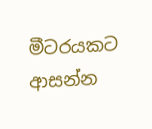මීටරයකට ආසන්න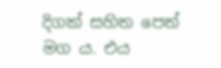දිගක් සහිත පෙත් මග ය. එය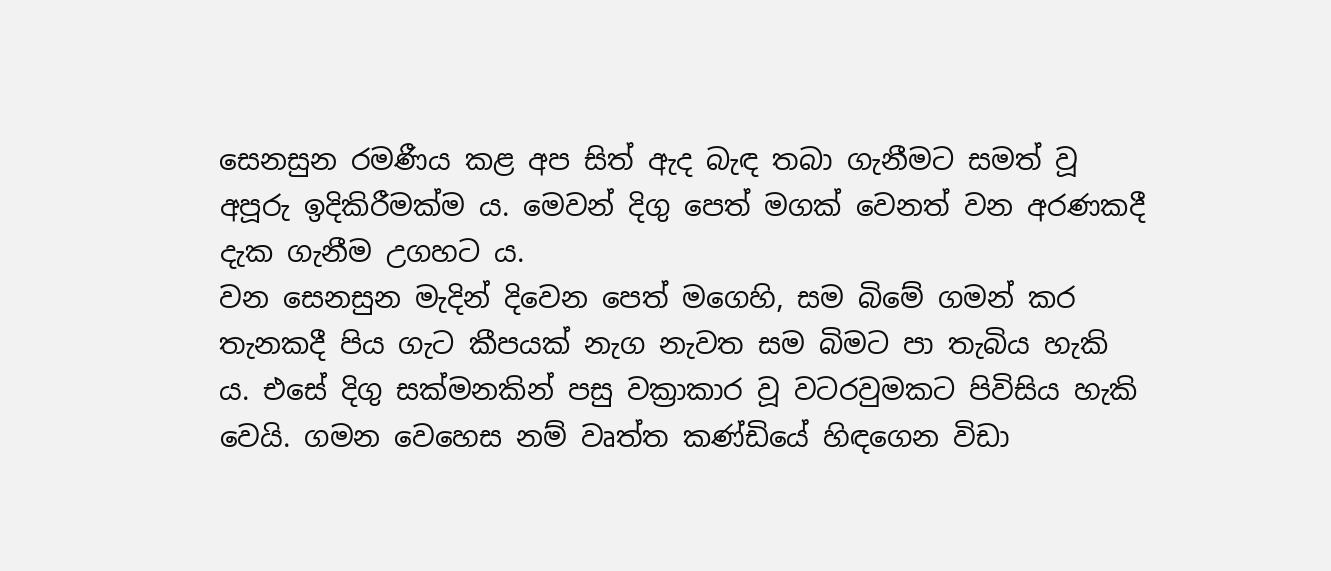සෙනසුන රමණීය කළ අප සිත් ඇද බැඳ තබා ගැනීමට සමත් වූ අපූරු ඉදිකිරීමක්ම ය. මෙවන් දිගු පෙත් මගක් වෙනත් වන අරණකදී දැක ගැනීම උගහට ය.
වන සෙනසුන මැදින් දිවෙන පෙත් මගෙහි, සම බිමේ ගමන් කර තැනකදී පිය ගැට කීපයක් නැග නැවත සම බිමට පා තැබිය හැකි ය. එසේ දිගු සක්මනකින් පසු වක්‍රාකාර වූ වටරවුමකට පිවිසිය හැකි වෙයි. ගමන වෙහෙස නම් වෘත්ත කණ්ඩියේ හිඳගෙන විඩා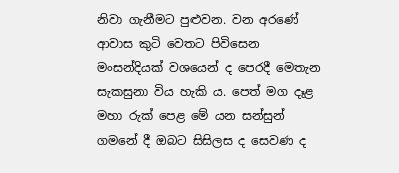නිවා ගැනීමට පුළුවන. වන අරණේ ආවාස කුටි වෙතට පිවිසෙන මංසන්දියක් වශයෙන් ද පෙරදී මෙතැන සැකසුනා විය හැකි ය. පෙත් මග දෑළ මහා රුක් පෙළ මේ යන සන්සුන් ගමනේ දී ඔබට සිසිලස ද සෙවණ ද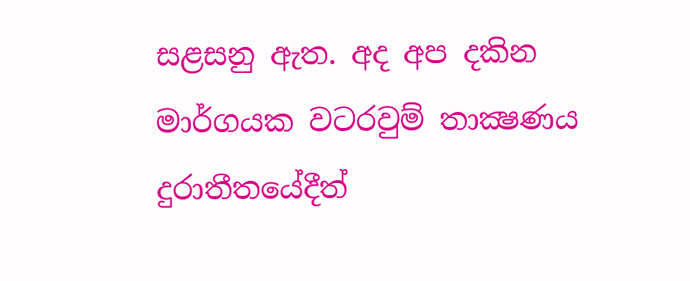සළසනු ඇත. අද අප දකින මාර්ගයක වටරවුම් තාක්‍ෂණය දුරාතීතයේදීත්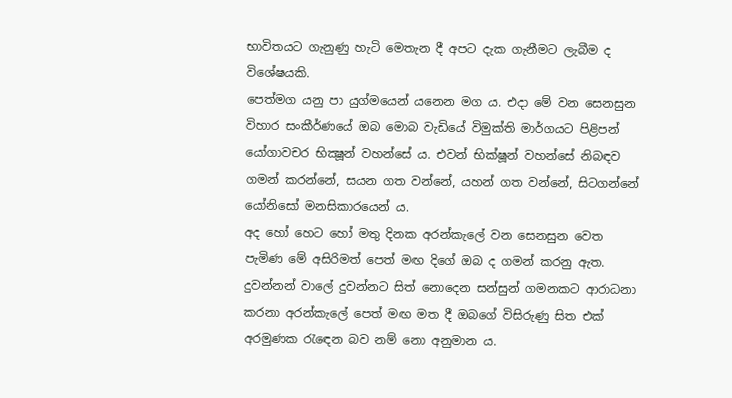භාවිතයට ගැනුණු හැටි මෙතැන දී අපට දැක ගැනීමට ලැබීම ද විශේෂයකි.
පෙත්මග යනු පා යුග්මයෙන් යනෙන මග ය. එදා මේ වන සෙනසුන විහාර සංකීර්ණයේ ඔබ මොබ වැඩියේ විමුක්ති මාර්ගයට පිළිපන් යෝගාවචර භික්‍ෂූන් වහන්සේ ය. එවන් භික්ෂූන් වහන්සේ නිබඳව ගමන් කරන්නේ, සයන ගත වන්නේ, යහන් ගත වන්නේ, සිටගන්නේ යෝනිසෝ මනසිකාරයෙන් ය.
අද හෝ හෙට හෝ මතු දිනක අරන්කැලේ වන සෙනසුන වෙත පැමිණ මේ අසිරිමත් පෙත් මඟ දිගේ ඔබ ද ගමන් කරනු ඇත. දුවන්නන් වාලේ දුවන්නට සිත් නොදෙන සන්සුන් ගමනකට ආරාධනා කරනා අරන්කැලේ පෙත් මඟ මත දී ඔබගේ විසිරුණු සිත එක් අරමුණක රැඳෙන බව නම් නො අනුමාන ය.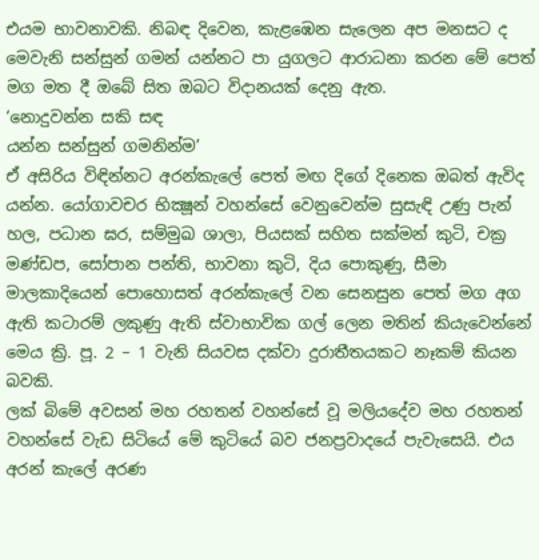එයම භාවනාවකි. නිබඳ දිවෙන, කැළඹෙන සැලෙන අප මනසට ද මෙවැනි සන්සුන් ගමන් යන්නට පා යුගලට ආරාධනා කරන මේ පෙත් මග මත දී ඔබේ සිත ඔබට විදානයක් දෙනු ඇත.
‘නොදුවන්න සකි සඳ
යන්න සන්සුන් ගමනින්ම’
ඒ අසිරිය විඳින්නට අරන්කැලේ පෙත් මඟ දිගේ දිනෙක ඔබත් ඇවිද යන්න. යෝගාවචර භික්‍ෂූන් වහන්සේ වෙනුවෙන්ම සුසැඳි උණු පැන් හල, පධාන ඝර, සම්මුඛ ශාලා, පියසක් සහිත සක්මන් කුටි, චක්‍ර මණ්ඩප, සෝපාන පන්ති, භාවනා කුටි, දිය පොකුණු, සීමා මාලකාදියෙන් පොහොසත් අරන්කැලේ වන සෙනසුන පෙත් මග අග ඇති කටාරම් ලකුණු ඇති ස්වාභාවික ගල් ලෙන මතින් කියැවෙන්නේ මෙය ක්‍රි. පූ. 2 – 1 වැනි සියවස දක්වා දුරාතීතයකට නෑකම් කියන බවකි.
ලක් බිමේ අවසන් මහ රහතන් වහන්සේ වූ මලියදේව මහ රහතන් වහන්සේ වැඩ සිටියේ මේ කුටියේ බව ජනප්‍රවාදයේ පැවැසෙයි. එය අරන් කැලේ අරණ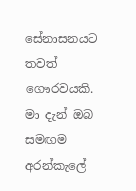සේනාසනයට තවත් ගෞරවයකි.
මා දැන් ඔබ සමඟම අරන්කැලේ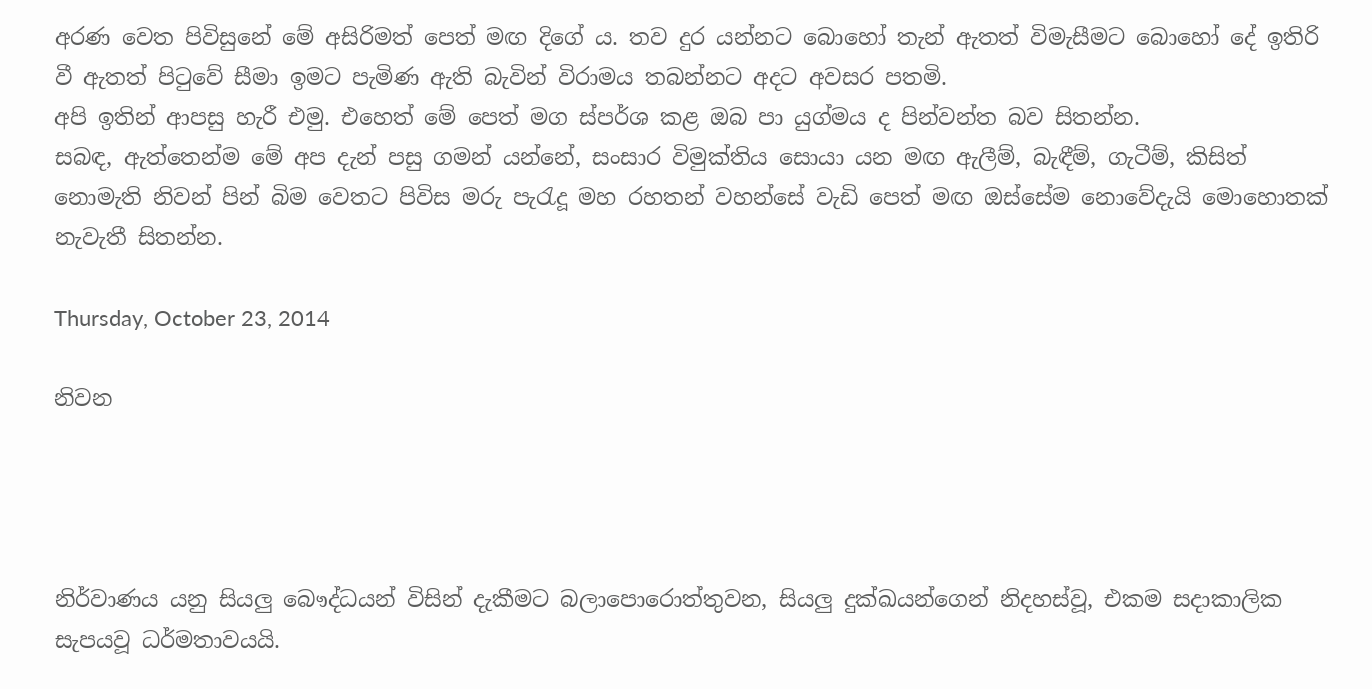අරණ වෙත පිවිසුනේ මේ අසිරිමත් පෙත් මඟ දිගේ ය. තව දුර යන්නට බොහෝ තැන් ඇතත් විමැසීමට බොහෝ දේ ඉතිරි වී ඇතත් පිටුවේ සීමා ඉමට පැමිණ ඇති බැවින් විරාමය තබන්නට අදට අවසර පතමි.
අපි ඉතින් ආපසු හැරී එමු. එහෙත් මේ පෙත් මග ස්පර්ශ කළ ඔබ පා යුග්මය ද පින්වන්ත බව සිතන්න.
සබඳ, ඇත්තෙන්ම මේ අප දැන් පසු ගමන් යන්නේ, සංසාර විමුක්තිය සොයා යන මඟ ඇලීම්, බැඳීම්, ගැටීම්, කිසිත් නොමැති නිවන් පින් බිම වෙතට පිවිස මරු පැරැදූ මහ රහතන් වහන්සේ වැඩි පෙත් මඟ ඔස්සේම නොවේදැයි මොහොතක් නැවැතී සිතන්න.

Thursday, October 23, 2014

නිවන




නිර්වාණය යනු සියලු බෞද්ධයන් විසින් දැකීමට බලාපොරොත්තුවන, සියලු දුක්ඛයන්ගෙන් නිදහස්වූ, එකම සදාකාලික සැපයවූ ධර්මතාවයයි.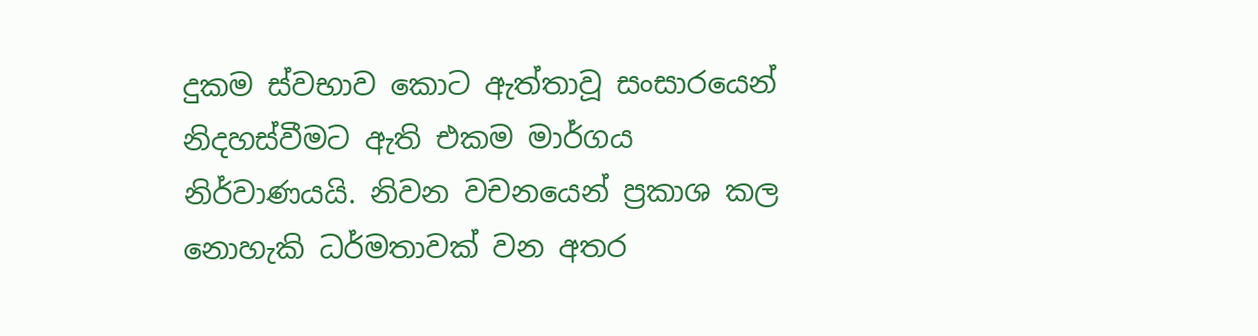දුකම ස්වභාව කොට ඇත්තාවූ සංසාරයෙන් නිදහස්වීමට ඇති එකම මාර්ගය නිර්වාණයයි. නිවන වචනයෙන් ප්‍රකාශ කල නොහැකි ධර්මතාවක් වන අතර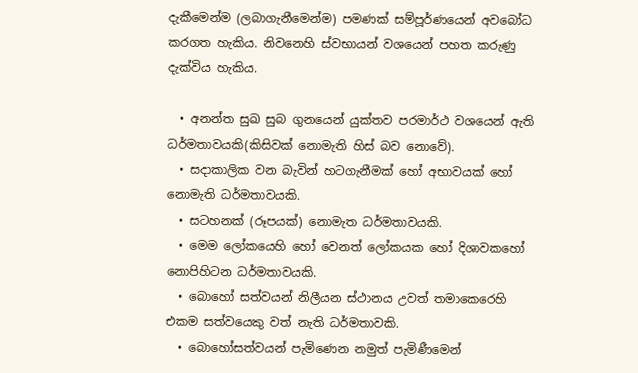දැකීමෙන්ම (ලබාගැනීමෙන්ම) පමණක් සම්පූර්ණයෙන් අවබෝධ කරගත හැකිය. නිවනෙහි ස්වභායන් වශයෙන් පහත කරුණු දැක්විය හැකිය.

  • අනන්ත සුඛ සුබ ගුනයෙන් යුක්තව පරමාර්ථ වශයෙන් ඇති ධර්මතාවයකි(කිසිවක් නොමැති හිස් බව නොවේ).
  • සදාකාලික වන බැවින් හටගැනීමක් හෝ අභාවයක් හෝ නොමැති ධර්මතාවයකි.
  • සටහනක් (රූපයක්) නොමැත ධර්මතාවයකි.
  • මෙම ලෝකයෙහි හෝ වෙනත් ලෝකයක හෝ දිශාවකහෝ නොපිහිටන ධර්මතාවයකි.
  • බොහෝ සත්වයන් නිලීයන ස්ථානය උවත් තමාකෙරෙහි එකම සත්වයෙකු වත් නැති ධර්මතාවකි.
  • බොහෝසත්වයන් පැමිණෙන නමුත් පැමිණීමෙන්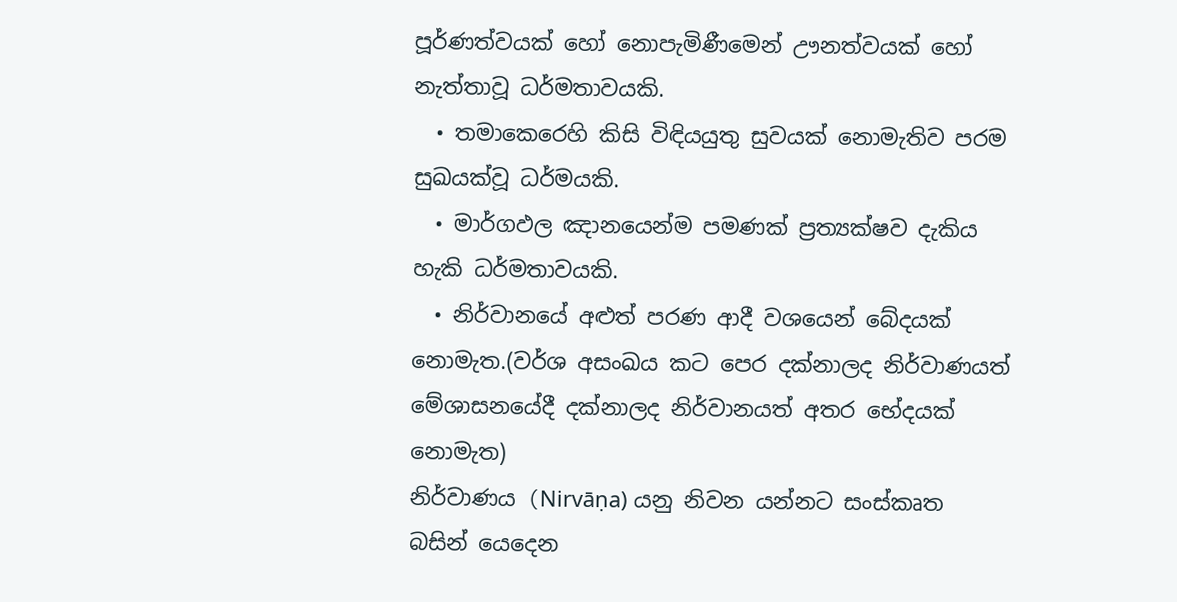පූර්ණත්වයක් හෝ නොපැමිණීමෙන් ඌනත්වයක් හෝ නැත්තාවූ ධර්මතාවයකි.
  • තමාකෙරෙහි කිසි විඳියයුතු සුවයක් නොමැතිව පරම සුඛයක්වූ ධර්මයකි.
  • මාර්ගඵල ඤානයෙන්ම පමණක් ප්‍රත්‍යක්ෂව දැකිය හැකි ධර්මතාවයකි.
  • නිර්වානයේ අළුත්‍ පරණ ආදී වශයෙන් බේදයක් නොමැත.(වර්ශ අසංඛය කට පෙර දක්නාලද නිර්වාණයත් මේශාසනයේදී දක්නාලද නිර්වානයත් අතර භේදයක් නොමැත)
නිර්වාණය (Nirvāṇa) යනු නිවන යන්නට සංස්කෘත බසින් යෙදෙන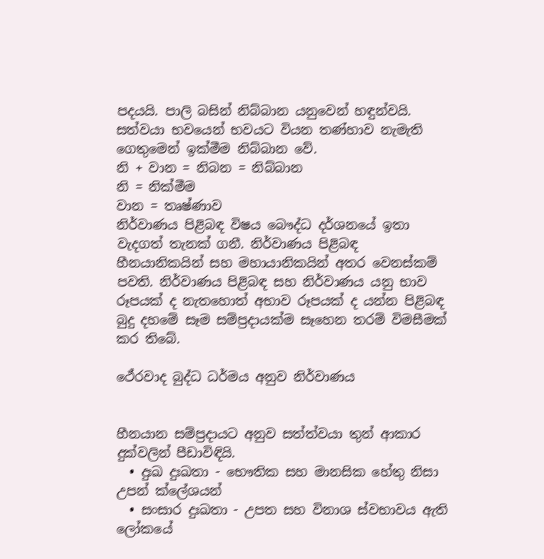පදයයි. පාලි බසින් නිබ්බාන යනුවෙන් හඳුන්වයි. සත්වයා භවයෙන් භවයට වියන තණ්හාව නැමැති ගෙතුමෙන් ඉක්මීම නිබ්බාන වේ.
නි + වාන = නිබන = නිබ්බාන
නි = නික්මීම
වාන = තෘෂ්ණාව
නිර්වාණය පිළිබඳ විෂය බෞද්ධ දර්ශනයේ ඉතා වැදගත් තැනක් ගනී. නිර්වාණය පිළිබඳ හීනයානිකයින් සහ මහායානිකයින් අතර වෙනස්කම් පවති. නිර්වාණය පිළිබඳ සහ නිර්වාණය යනු භාව රූපයක් ද නැතහොත් අභාව රූපයක් ද යන්න පිළිබඳ බුදු දහමේ සෑම සම්ප්‍රදායක්ම සෑහෙන තරම් විමසීමක් කර තිබේ.

ථේරවාද බුද්ධ ධර්මය අනුව නිර්වාණය


හීනයාන සම්ප්‍රදායට අනුව සත්ත්වයා තුන් ආකාර දුක්වලින් පීඩාවිඳියි.
  • දුඃඛ දුඃඛතා - භෞතික සහ මානසික හේතු නිසා උපන් ක්ලේශයන්
  • සංසාර දුඃඛතා - උපත සහ විනාශ ස්වභාවය ඇති ලෝකයේ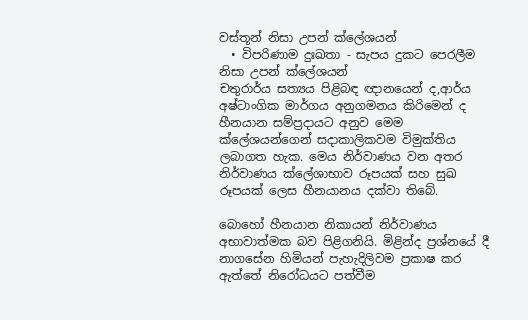වස්තූන් නිසා උපන් ක්ලේශයන්
  • විපරිණාම දුඃඛතා - සැපය දුකට පෙරලීම නිසා උපන් ක්ලේශයන්
චතුරාර්ය සත්‍යය පිළිබඳ ඥානයෙන් ද,ආර්ය අෂ්ටාංගික මාර්ගය අනුගමනය කිරිමෙන් ද හීනයාන සම්ප්‍රදායට අනුව මෙම ක්ලේශයන්ගෙන් සදාකාලිකවම විමුක්තිය ලබාගත හැක. මෙය නිර්වාණය වන අතර නිර්වාණය ක්ලේශාභාව රූපයක් සහ සුඛ රූපයක් ලෙස හීනයානය දක්වා තිබේ.

බොහෝ හීනයාන නිකායන් නිර්වාණය අභාවාත්මක බව පිළිගනියි. මිළින්ද ප්‍රශ්නයේ දී නාගසේන හිමියන් පැහැදිලිවම ප්‍රකාෂ කර ඇත්තේ නිරෝධයට පත්වීම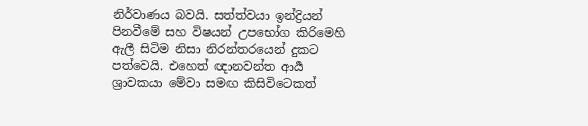නිර්වාණය බවයි. සත්ත්වයා ඉන්ද්‍රියන් පිනවීමේ සහ විෂයන් උපභෝග කිරිමෙහි ඇලී සිටිම නිසා නිරන්තරයෙන් දුකට පත්වෙයි. එහෙත් ඥානවන්ත ආර්‍ය ශ්‍රාවකයා මේවා සමඟ කිසිවිටෙකත්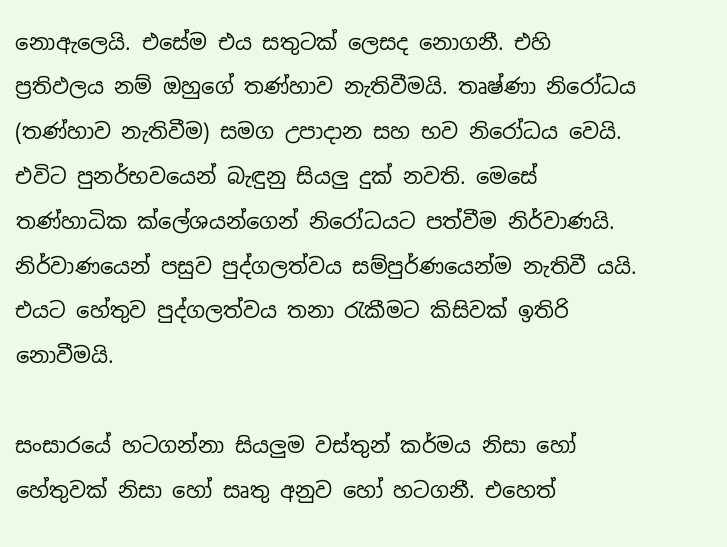නොඇලෙයි. එසේම එය සතුටක් ලෙසද නොගනී. එහි ප්‍රතිඵලය නම් ඔහුගේ තණ්හාව නැතිවීමයි. තෘෂ්ණා නිරෝධය (තණ්හාව නැතිවීම) සමග උපාදාන සහ භව නිරෝධය වෙයි. එවිට පුනර්භවයෙන් බැඳුනු සියලු දුක් නවති. මෙසේ තණ්හාධික ක්ලේශයන්ගෙන් නිරෝධයට පත්වීම නිර්වාණයි. නිර්වාණයෙන් පසුව පුද්ගලත්වය සම්පුර්ණයෙන්ම නැතිවී යයි. එයට හේතුව පුද්ගලත්වය තනා රැකීමට කිසිවක් ඉතිරි නොවීමයි.

සංසාරයේ හටගන්නා සියලුම වස්තුන් කර්මය නිසා හෝ හේතුවක් නිසා හෝ සෘතු අනුව හෝ හටගනී. එහෙත්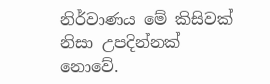නිර්වාණය මේ කිසිවක් නිසා උපදින්නක් නොවේ.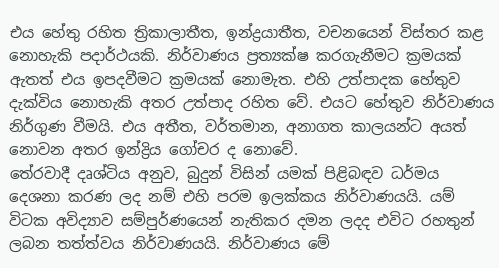එය හේතු රහිත ත්‍රිකාලාතීත, ඉන්ද්‍රයාතීත, වචනයෙන් විස්තර කළ නොහැකි පදාර්ථයකි. නිර්වාණය ප්‍රත්‍යක්ෂ කරගැනීමට ක්‍රමයක් ඇතත් එය ඉපදවීමට ක්‍රමයක් නොමැත. එහි උත්පාදක හේතුව දැක්විය නොහැකි අතර උත්පාද රහිත වේ. එයට හේතුව නිර්වාණය නිර්ගුණ වීමයි. එය අතීත, වර්තමාන, අනාගත කාලයන්ට අයත් නොවන අතර ඉන්ද්‍රිය ගෝචර ද නොවේ.
තේරවාදී දෘශ්ටිය අනුව, බුදුන් විසින් යමක් පිළිබඳව ධර්මය දෙශනා කරණ ලද නම් එහි පරම ඉලක්කය නිර්වාණයයි. යම් විටක අවිද්‍යාව සම්පුර්ණයෙන් නැතිකර දමන ලදද එවිට රහතුන් ලබන තත්ත්වය නිර්වාණයයි. නිර්වාණය මේ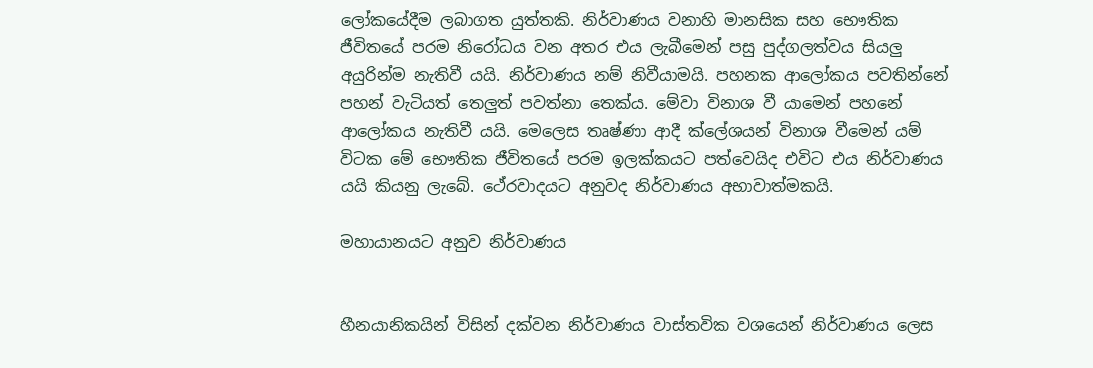ලෝකයේදීම ලබාගත යුත්තකි. නිර්වාණය වනාහි මානසික සහ භෞතික ජීවිතයේ පරම නිරෝධය වන අතර එය ලැබීමෙන් පසු පුද්ගලත්වය සියලු අයුරින්ම නැතිවී යයි. නිර්වාණය නම් නිවීයාමයි. පහනක ආලෝකය පවතින්නේ පහන් වැටියත් තෙලුත් පවත්නා තෙක්ය. මේවා විනාශ වී යාමෙන් පහනේ ආලෝකය නැතිවී යයි. මෙලෙස තෘෂ්ණා ආදී ක්ලේශයන් විනාශ වීමෙන් යම් විටක මේ භෞතික ජීවිතයේ පරම ඉලක්කයට පත්වෙයිද එවිට එය නිර්වාණය යයි කියනු ලැබේ. ථේරවාදයට අනුවද නිර්වාණය අභාවාත්මකයි.

මහායානයට අනුව නිර්වාණය


හීනයානිකයින් විසින් දක්වන නිර්වාණය වාස්තවික වශයෙන් නිර්වාණය ලෙස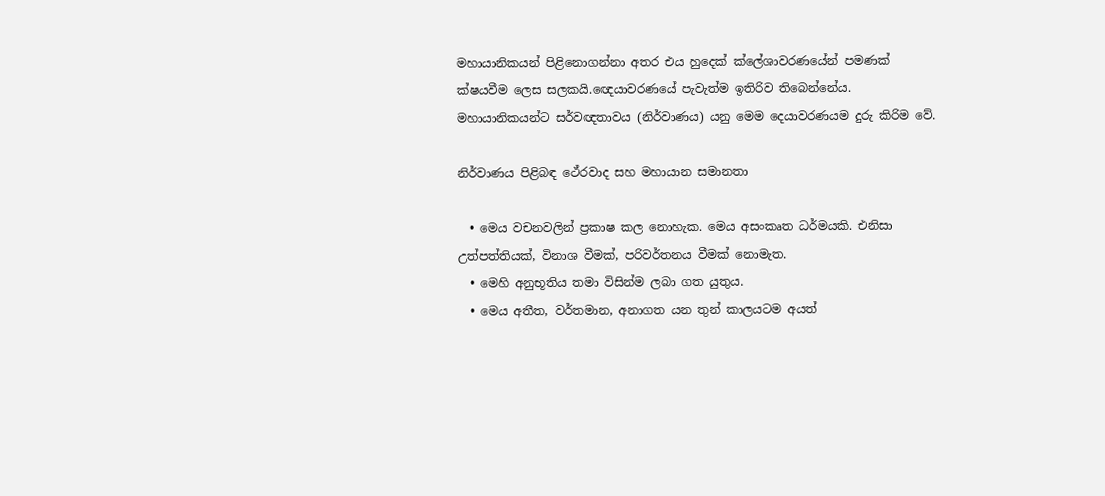මහායානිකයන් පිළිනොගන්නා අතර එය හුදෙක් ක්‍ලේශාවරණයේන් පමණක් ක්ෂයවීම ලෙස සලකයි.ඥෙයාවරණයේ පැවැත්ම ඉතිරිව තිබෙන්නේය. මහායානිකයන්ට සර්වඥතාවය (නිර්වාණය) යනු මෙම ‍දෙයාවරණයම දුරු කිරිම වේ.

නිර්වාණය පිළිබඳ ථේරවාද සහ මහායාන සමානතා

  • මෙය වචනවලින් ප්‍රකාෂ කල නොහැක. මෙය අසංකෘත ධර්මයකි. එනිසා උත්පත්තියක්, විනාශ වීමක්, පරිවර්තනය වීමක් නොමැත.
  • මෙහි අනුභූතිය තමා විසින්ම ලබා ගත යුතුය.
  • මෙය අතීත, වර්තමාන, අනාගත යන තුන් කාලයටම අයත්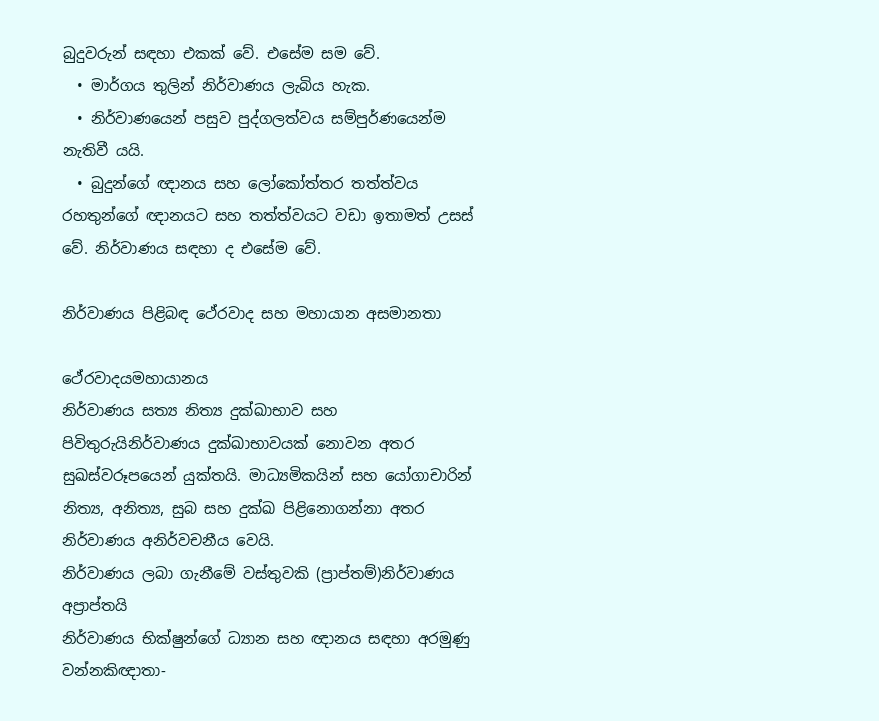බුදුවරුන් සඳහා එකක් වේ. එසේම සම වේ.
  • මාර්ගය තුලින් නිර්වාණය ලැබිය හැක.
  • නිර්වාණයෙන් පසුව පුද්ගලත්වය සම්පුර්ණයෙන්ම නැතිවී යයි.
  • බුදුන්ගේ ඥානය සහ ලෝකෝත්තර තත්ත්වය රහතුන්ගේ ඥානයට සහ තත්ත්වයට වඩා ඉතාමත් උසස් වේ. නිර්වාණය සඳහා ද එසේම වේ.

නිර්වාණය පිළිබඳ ථේරවාද සහ මහායාන අසමානතා

ථේරවාදයමහායානය
නිර්වාණය සත්‍ය නිත්‍ය දුක්ඛාභාව සහ පිවිතුරුයිනිර්වාණය දුක්ඛාභාවයක් නොවන අතර සුඛස්වරූපයෙන් යුක්තයි. මාධ්‍යමිකයින් සහ යෝගාචාරින් නිත්‍ය, අනිත්‍ය, සුබ සහ දුක්ඛ පිළිනොගන්නා අතර නිර්වාණය අනිර්වචනීය වෙයි.
නිර්වාණය ලබා ගැනීමේ වස්තුවකි (ප්‍රාප්තම්)නිර්වාණය අප්‍රාප්තයි
නිර්වාණය භික්ෂුන්ගේ ධ්‍යාන සහ ඥානය සඳහා අරමුණු වන්නකිඥාතා-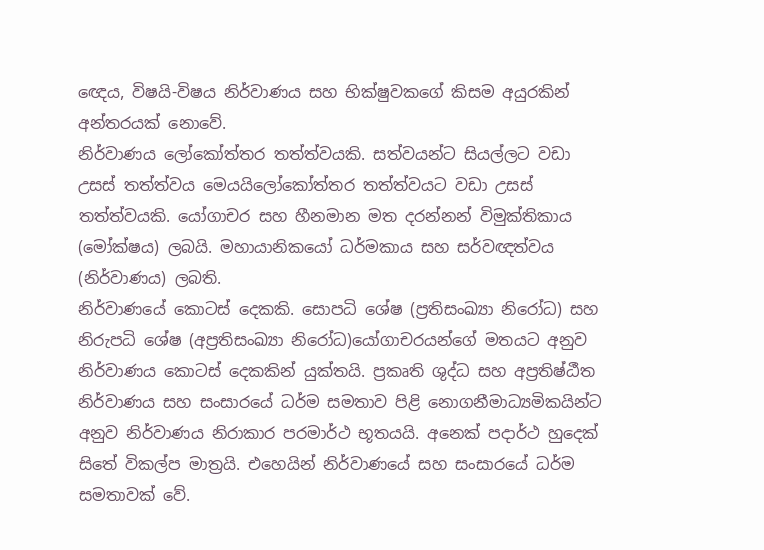ඥෙය, විෂයි-විෂය නිර්වාණය සහ භික්ෂුවකගේ කිසම අයුරකින් අන්තරයක් නොවේ.
නිර්වාණය ලෝකෝත්තර තත්ත්වයකි. සත්වයන්ට සියල්ලට වඩා උසස් තත්ත්වය මෙයයිලෝකෝත්තර තත්ත්වයට වඩා උසස් තත්ත්වයකි. යෝගාචර සහ හීනමාන මත දරන්නන් විමුක්තිකාය (මෝක්ෂය) ලබයි. මහායානිකයෝ ධර්මකාය සහ සර්වඥත්වය (නිර්වාණය) ලබති.
නිර්වාණයේ කොටස් දෙකකි. සොපධි ශේෂ (ප්‍රතිසංඛ්‍යා නිරෝධ) සහ නිරුපධි ශේෂ (අප්‍රතිසංඛ්‍යා නිරෝධ)යෝගාචරයන්ගේ මතයට අනුව නිර්වාණය කොටස් දෙකකින් යුක්තයි. ප්‍රකෘති ශුද්ධ සහ අප්‍රතිෂ්ඨීත
නිර්වාණය සහ සංසාරයේ ධර්ම සමතාව පිළි නොගනීමාධ්‍යමිකයින්ට අනුව නිර්වාණය නිරාකාර පරමාර්ථ භූතයයි. අනෙක් පදාර්ථ හුදෙක් සිතේ විකල්ප මාත්‍රයි. එහෙයින් නිර්වාණයේ සහ සංසාරයේ ධර්ම සමතාවක් වේ.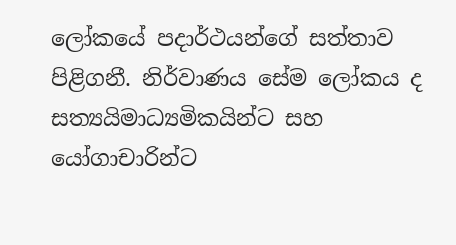ලෝකයේ පදාර්ථයන්ගේ සත්තාව පිළිගනී. නිර්වාණය සේම ලෝකය ද සත්‍යයිමාධ්‍යමිකයින්ට සහ යෝගාචාරින්ට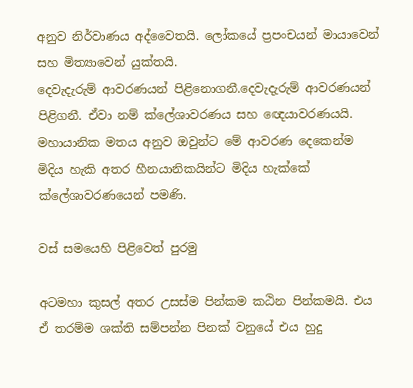අනුව නිර්වාණය අද්වෛතයි. ලෝකයේ ප්‍රපංචයන් මායාවෙන් සහ මිත්‍යාවෙන් යුක්තයි.
දෙවැදැරුම් ආවරණයන් පිළිනොගනී.දෙවැදැරුම් ආවරණයන් පිළිගනී. ඒවා නම් ක්ලේශාවරණය සහ ඥෙයාවරණයයි. මහායානික මතය අනුව ඔවුන්ට මේ ‍ආවරණ දෙකෙන්ම මිදිය හැකි අතර හීනයානිකයින්ට මිදිය හැක්කේ ක්ලේශාවරණයෙන් පමණි.

වස් සමයෙහි පිළිවෙත් පුරමු

අටමහා කුසල් අතර උසස්ම පින්කම කඨින පින්කමයි. එය ඒ තරම්ම ශක්ති සම්පන්න පිනක් වනුයේ එය හුදු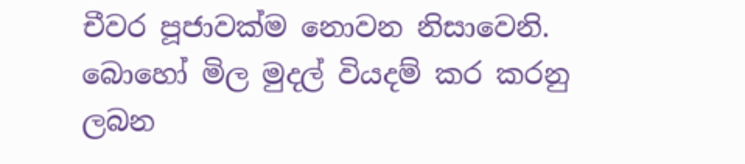චීවර පූජාවක්ම නොවන නිසාවෙනි. බොහෝ මිල මුදල් වියදම් කර කරනු ලබන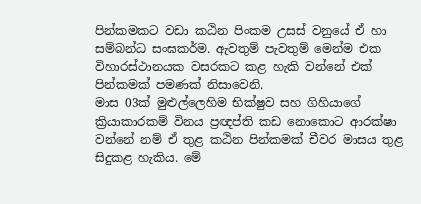පින්කමකට වඩා කඨින පිංකම උසස් වනුයේ ඒ හා සම්බන්ධ සංඝකර්ම. ඇවතුම් පැවතුම් මෙන්ම එක විහාරස්ථානයක වසරකට කළ හැකි වන්නේ එක් පින්කමක් පමණක් නිසාවෙනි.
මාස 03ක් මුළුල්ලෙහිම භික්ෂුව සහ ගිහියාගේ ක්‍රියාකාරකම් විනය ප්‍රඥප්ති කඩ නොකොට ආරක්ෂා වන්නේ නම් ඒ තුළ කඨින පින්කමක් චීවර මාසය තුළ සිදුකළ හැකිය. මේ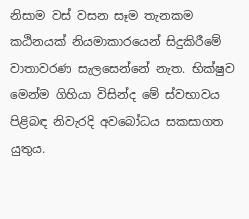නිසාම වස් වසන සෑම තැනකම කඨිනයක් නියමාකාරයෙන් සිදුකිරීමේ වාතාවරණ සැලසෙන්නේ නැත. භික්ෂුව මෙන්ම ගිහියා විසින්ද මේ ස්වභාවය පිළිබඳ නිවැරදි අවබෝධය සකසාගත යුතුය.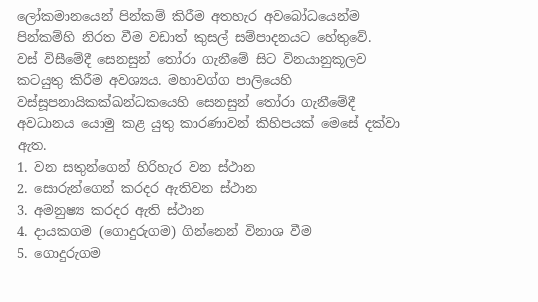ලෝකමානයෙන් පින්කම් කිරීම අතහැර අවබෝධයෙන්ම පින්කම්හි නිරත වීම වඩාත් කුසල් සම්පාදනයට හේතුවේ.
වස් විසීමේදී සෙනසුන් තෝරා ගැනීමේ සිට විනයානුකූලව කටයුතු කිරීම අවශ්‍යය. මහාවග්ග පාලියෙහි වස්සූපනායිකක්ඛන්ධකයෙහි සෙනසුන් තෝරා ගැනීමේදී අවධානය යොමු කළ යුතු කාරණාවන් කිහිපයක් මෙසේ දක්වා ඇත.
1. වන සතුන්ගෙන් හිරිහැර වන ස්ථාන
2. සොරුන්ගෙන් කරදර ඇතිවන ස්ථාන
3. අමනුෂ්‍ය කරදර ඇති ස්ථාන
4. දායකගම (ගොදුරුගම) ගින්නෙන් විනාශ වීම
5. ගොදුරුගම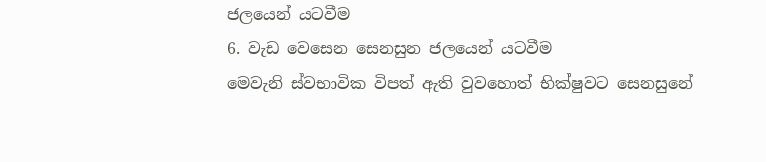ජලයෙන් යටවීම
6. වැඩ වෙසෙන සෙනසුන ජලයෙන් යටවීම
මෙවැනි ස්වභාවික විපත් ඇති වුවහොත් භික්ෂුවට සෙනසුනේ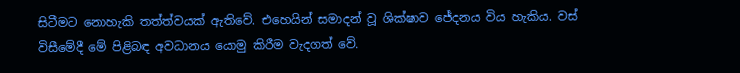සිටීමට නොහැකි තත්ත්වයක් ඇතිවේ. එහෙයින් සමාදන් වූ ශික්ෂාව ජේදනය විය හැකිය. වස් විසීමේදී මේ පිළිබඳ අවධානය යොමු කිරීම වැදගත් වේ.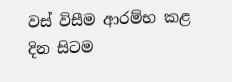වස් විසීම ආරම්භ කළ දින සිටම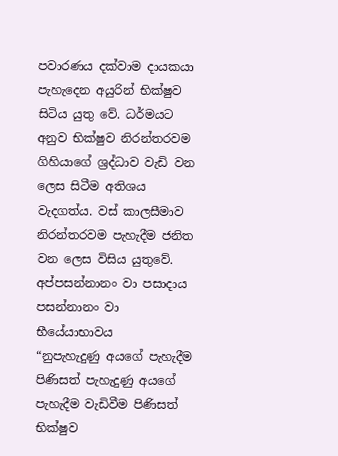පවාරණය දක්වාම දායකයා පැහැදෙන අයුරින් භික්ෂුව සිටිය යුතු වේ. ධර්මයට අනුව භික්ෂුව නිරන්තරවම ගිහියාගේ ශ්‍රද්ධාව වැඩි වන ලෙස සිටීම අතිශය වැදගත්ය. වස් කාලසීමාව නිරන්තරවම පැහැදීම ජනිත වන ලෙස විසිය යුතුවේ.
අප්පසන්නානං වා පසාදාය
පසන්නානං වා භීයේ‍යාභාවය
“නුපැහැදුණු අයගේ පැහැදීම පිණිසත් පැහැදුණු අයගේ පැහැදීම වැඩිවීම පිණිසත් භික්ෂුව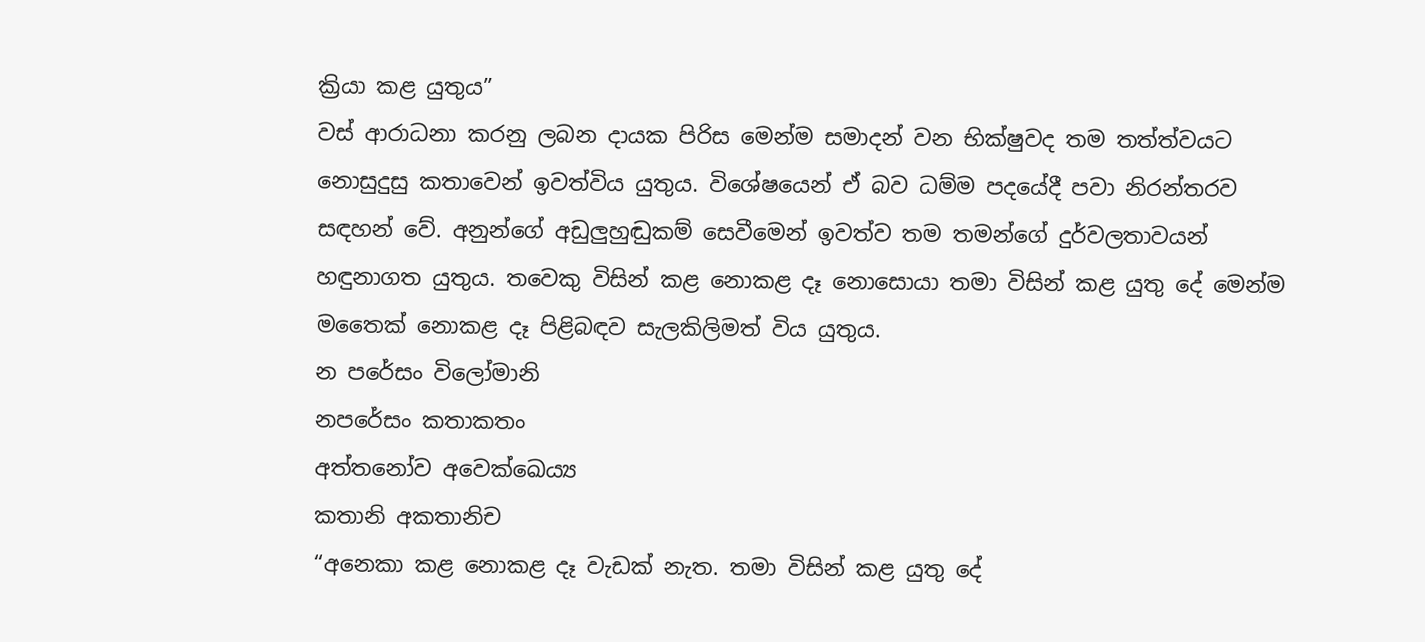ක්‍රියා කළ යුතුය”
වස් ආරාධනා කරනු ලබන දායක පිරිස මෙන්ම සමාදන් වන භික්ෂුවද තම තත්ත්වයට නොසුදුසු කතාවෙන් ඉවත්විය යුතුය. විශේෂයෙන් ඒ බව ධම්ම පදයේදී පවා නිරන්තරව සඳහන් වේ. අනුන්ගේ අඩුලුහුඬුකම් සෙවීමෙන් ඉවත්ව තම තමන්ගේ දුර්වලතාවයන් හඳුනාගත යුතුය. තවෙකු විසින් කළ නොකළ දෑ නොසොයා තමා විසින් කළ යුතු දේ මෙන්ම මතෛක් නොකළ දෑ පිළිබඳව සැලකිලිමත් විය යුතුය.
න පරේසං විලෝමානි
නපරේසං කතාකතං
අත්තනෝව අවෙක්ඛෙය්‍ය
කතානි අකතානිච
“අනෙකා කළ නොකළ දෑ වැඩක් නැත. තමා විසින් කළ යුතු දේ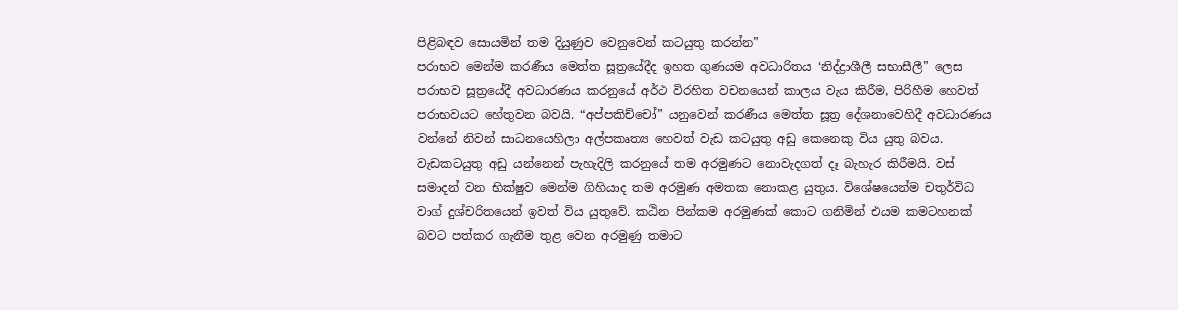පිළිබඳව සොයමින් තම දියුණුව වෙනුවෙන් කටයුතු කරන්න”
පරාභව මෙන්ම කරණීය මෙත්ත සූත්‍රයේදීද ඉහත ගුණයම අවධාරිතය ‘නිද්ද්‍රාශීලී සභාසීලී” ලෙස පරාභව සූත්‍රයේදී අවධාරණය කරනුයේ අර්ථ විරහිත වචනයෙන් කාලය වැය කිරීම, පිරිහීම හෙවත් පරාභවයට හේතුවන බවයි. “අප්පකිච්චෝ” යනුවෙන් කරණීය මෙත්ත සූත්‍ර දේශනාවෙහිදී අවධාරණය වන්නේ නිවන් සාධනයෙහිලා අල්පකෘත්‍ය හෙවත් වැඩ කටයුතු අඩු කෙනෙකු විය යුතු බවය. වැඩකටයුතු අඩු යන්නෙන් පැහැදිලි කරනුයේ තම අරමුණට නොවැදගත් දෑ බැහැර කිරීමයි. වස් සමාදන් වන භික්ෂුව මෙන්ම ගිහියාද තම අරමුණ අමතක නොකළ යුතුය. විශේෂයෙන්ම චතුර්විධ වාග් දුශ්චරිතයෙන් ඉවත් විය යුතුවේ. කඨින පින්කම අරමුණක් කොට ගනිමින් එයම කමටහනක් බවට පත්කර ගැනීම තුළ වෙන අරමුණු තමාට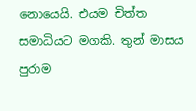නොයෙයි. එයම චිත්ත සමාධියට මගකි. තුන් මාසය පුරාම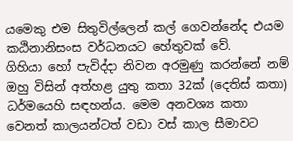යමෙකු එම සිතුවිල්ලෙන් කල් ගෙවන්නේද එයම කඨිනානිසංස වර්ධනයට හේතුවක් වේ.
ගිහියා හෝ පැවිද්දා නිවන අරමුණු කරන්නේ නම් ඔහු විසින් අත්හළ යුතු කතා 32ක් (දෙතිස් කතා) ධර්මයෙහි සඳහන්ය. මෙම අනවශ්‍ය කතා වෙනත් කාලයන්ටත් වඩා වස් කාල සීමාවට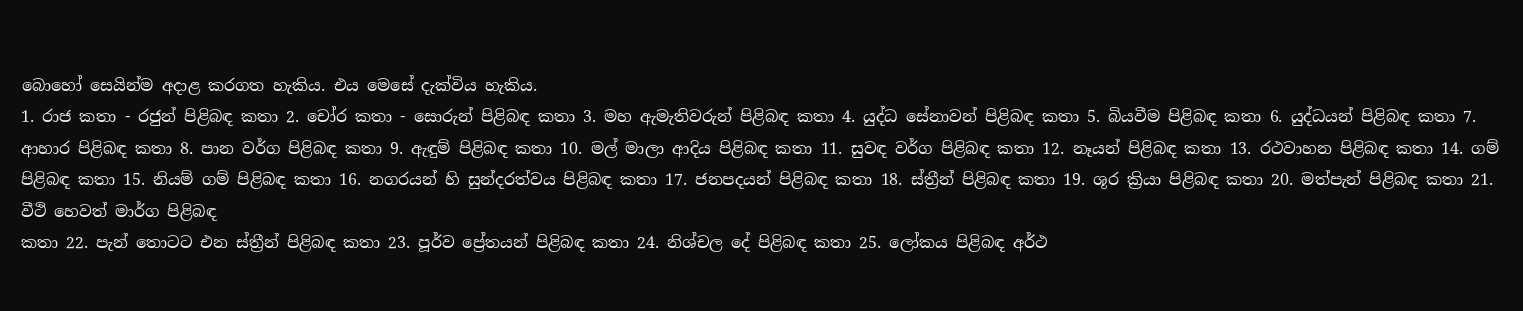බොහෝ සෙයින්ම අදාළ කරගත හැකිය. එය මෙසේ දැක්විය හැකිය.
1. රාජ කතා - රජුන් පිළිබඳ කතා 2. චෝර කතා - සොරුන් පිළිබඳ කතා 3. මහ ඇමැතිවරුන් පිළිබඳ කතා 4. යුද්ධ සේනාවන් පිළිබඳ කතා 5. බියවීම පිළිබඳ කතා 6. යුද්ධයන් පිළිබඳ කතා 7. ආහාර පිළිබඳ කතා 8. පාන වර්ග පිළිබඳ කතා 9. ඇඳුම් පිළිබඳ කතා 10. මල් මාලා ආදිය පිළිබඳ කතා 11. සුවඳ වර්ග පිළිබඳ කතා 12. නෑයන් පිළිබඳ කතා 13. රථවාහන පිළිබඳ කතා 14. ගම් පිළිබඳ කතා 15. නියම් ගම් පිළිබඳ කතා 16. නගරයන් හි සුන්දරත්වය පිළිබඳ කතා 17. ජනපදයන් පිළිබඳ කතා 18. ස්ත්‍රීන් පිළිබඳ කතා 19. ශූර ක්‍රියා පිළිබඳ කතා 20. මත්පැන් පිළිබඳ කතා 21. වීථි හෙවත් මාර්ග පිළිබඳ
කතා 22. පැන් තොටට එන ස්ත්‍රීන් පිළිබඳ කතා 23. පූර්ව ප්‍රේතයන් පිළිබඳ කතා 24. නිශ්චල දේ පිළිබඳ කතා 25. ලෝකය පිළිබඳ අර්ථ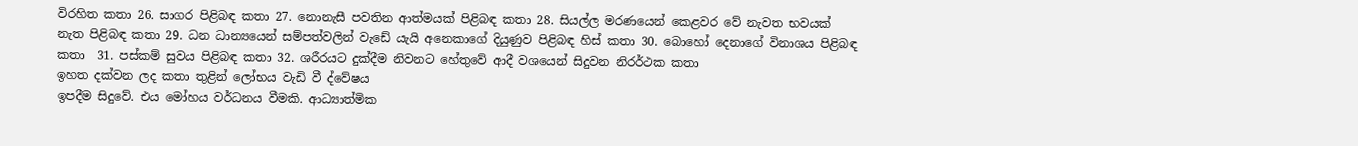විරහිත කතා 26. සාගර පිළිබඳ කතා 27. නොනැසී පවතින ආත්මයක් පිළිබඳ කතා 28. සියල්ල මරණයෙන් කෙළවර වේ නැවත භවයක් නැත පිළිබඳ කතා 29. ධන ධාන්‍යයෙන් සම්පත්වලින් වැඩේ යැයි අනෙකාගේ දියුණුව පිළිබඳ හිස් කතා 30. බොහෝ දෙනාගේ විනාශය පිළිබඳ කතා  31. පස්කම් සුවය පිළිබඳ කතා 32. ශරීරයට දුක්දීම නිවනට හේතුවේ ආදී වශයෙන් සිදුවන නිරර්ථක කතා
ඉහත දක්වන ලද කතා තුළින් ලෝභය වැඩි වී ද්වේෂය
ඉපදීම සිදුවේ. එය මෝහය වර්ධනය වීමකි. ආධ්‍යාත්මික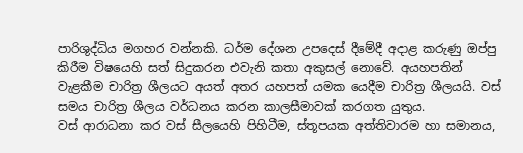පාරිශුද්ධිය මගහර වන්නකි. ධර්ම දේශන උපදෙස් දීමේදී අදාළ කරුණු ඔප්පු කිරීම විෂයෙහි සත් සිදුකරන එවැනි කතා අකුසල් නොවේ. අයහපතින් වැළකීම චාරිත්‍ර ශීලයට අයත් අතර යහපත් යමක යෙදීම චාරිත්‍ර ශීලයයි. වස් සමය චාරිත්‍ර ශීලය වර්ධනය කරන කාලසීමාවක් කරගත යුතුය.
වස් ආරාධනා කර වස් සීලයෙහි පිහිටීම, ස්තූපයක අත්තිවාරම හා සමානය,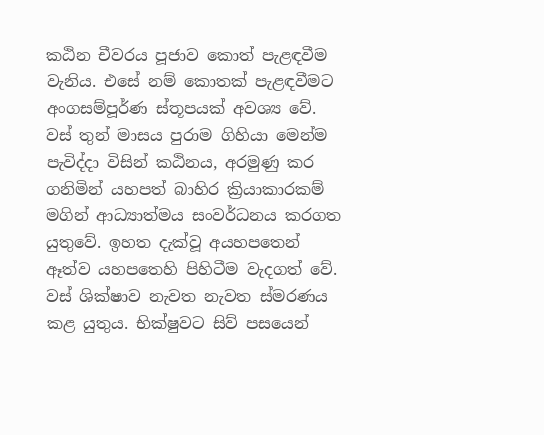කඨින චීවරය පූජාව කොත් පැළඳවීම වැනිය. එසේ නම් කොතක් පැළඳවීමට අංගසම්පූර්ණ ස්තූපයක් අවශ්‍ය වේ. වස් තුන් මාසය පුරාම ගිහියා මෙන්ම පැවිද්දා විසින් කඨිනය, අරමුණු කර ගනිමින් යහපත් බාහිර ක්‍රියාකාරකම් මගින් ආධ්‍යාත්මය සංවර්ධනය කරගත යුතුවේ. ඉහත දැක්වූ අයහපතෙන් ඈත්ව යහපතෙහි පිහිටීම වැදගත් වේ. වස් ශික්ෂාව නැවත නැවත ස්මරණය කළ යුතුය. භික්ෂුවට සිව් පසයෙන්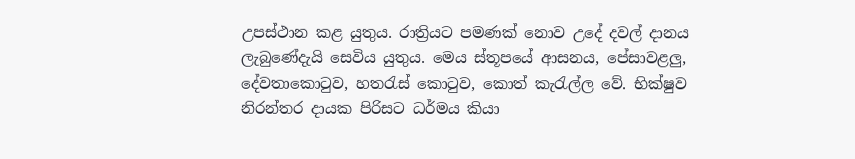උපස්ථාන කළ යුතුය. රාත්‍රියට පමණක් නොව උදේ දවල් දානය ලැබුණේදැයි සෙවිය යුතුය. මෙය ස්තූපයේ ආසනය, පේසාවළලු, දේවතාකොටුව, හතරැස් කොටුව, කොත් කැරැල්ල වේ. භික්ෂුව නිරන්තර දායක පිරිසට ධර්මය කියා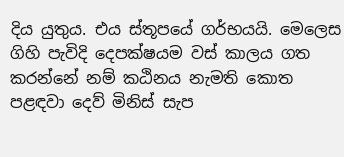දිය යුතුය. එය ස්තූපයේ ගර්භයයි. මෙලෙස ගිහි පැවිදි දෙපක්ෂයම වස් කාලය ගත කරන්නේ නම් කඨිනය නැමති කොත පළඳවා දෙව් මිනිස් සැප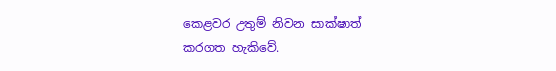කෙළවර උතුම් නිවන සාක්ෂාත් කරගත හැකිවේ.